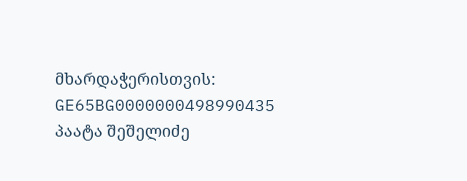მხარდაჭერისთვის: GE65BG0000000498990435
პაატა შეშელიძე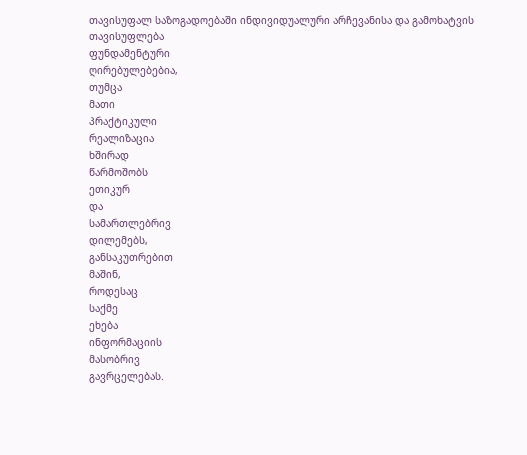თავისუფალ საზოგადოებაში ინდივიდუალური არჩევანისა და გამოხატვის
თავისუფლება
ფუნდამენტური
ღირებულებებია,
თუმცა
მათი
პრაქტიკული
რეალიზაცია
ხშირად
წარმოშობს
ეთიკურ
და
სამართლებრივ
დილემებს,
განსაკუთრებით
მაშინ,
როდესაც
საქმე
ეხება
ინფორმაციის
მასობრივ
გავრცელებას.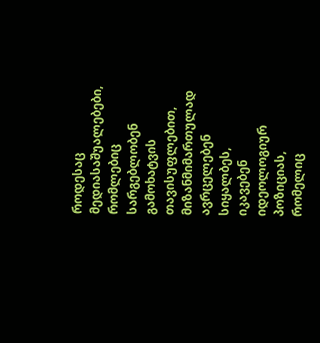როდესაც
მედიასაშუალებები,
რომლებიც
სარგებლობენ
გამოხატვის
თავისუფლებით,
მიზანმიმართულად
ავრცელებენ
სიყალბეს,
იკავებენ
იდეოლოგიურ
პოზიციას,
რომელიც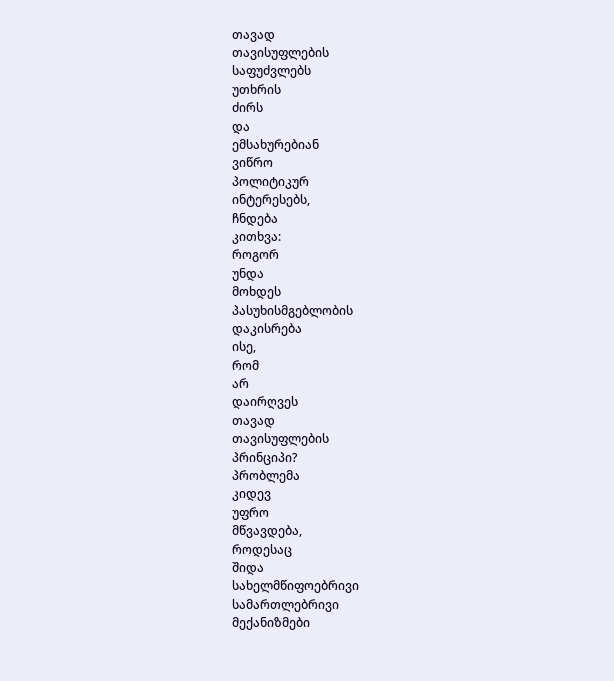თავად
თავისუფლების
საფუძვლებს
უთხრის
ძირს
და
ემსახურებიან
ვიწრო
პოლიტიკურ
ინტერესებს,
ჩნდება
კითხვა:
როგორ
უნდა
მოხდეს
პასუხისმგებლობის
დაკისრება
ისე,
რომ
არ
დაირღვეს
თავად
თავისუფლების
პრინციპი?
პრობლემა
კიდევ
უფრო
მწვავდება,
როდესაც
შიდა
სახელმწიფოებრივი
სამართლებრივი
მექანიზმები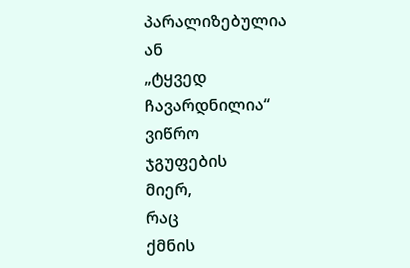პარალიზებულია
ან
„ტყვედ
ჩავარდნილია“
ვიწრო
ჯგუფების
მიერ,
რაც
ქმნის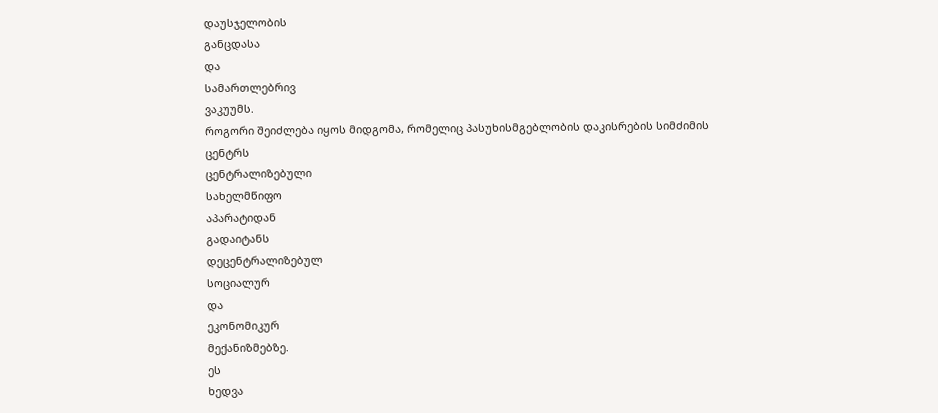დაუსჯელობის
განცდასა
და
სამართლებრივ
ვაკუუმს.
როგორი შეიძლება იყოს მიდგომა, რომელიც პასუხისმგებლობის დაკისრების სიმძიმის
ცენტრს
ცენტრალიზებული
სახელმწიფო
აპარატიდან
გადაიტანს
დეცენტრალიზებულ
სოციალურ
და
ეკონომიკურ
მექანიზმებზე.
ეს
ხედვა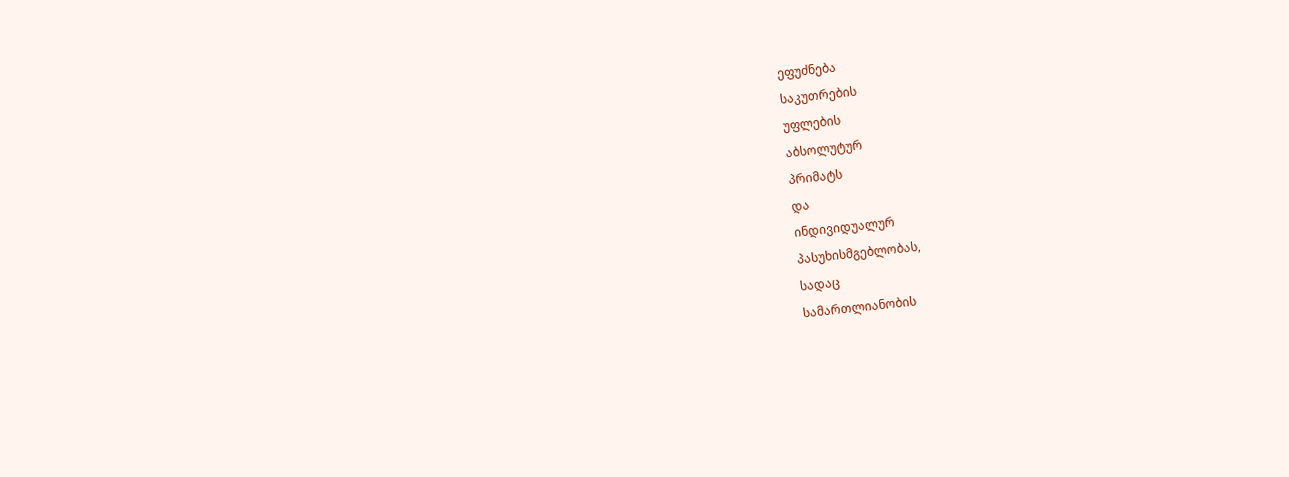ეფუძნება
საკუთრების
უფლების
აბსოლუტურ
პრიმატს
და
ინდივიდუალურ
პასუხისმგებლობას,
სადაც
სამართლიანობის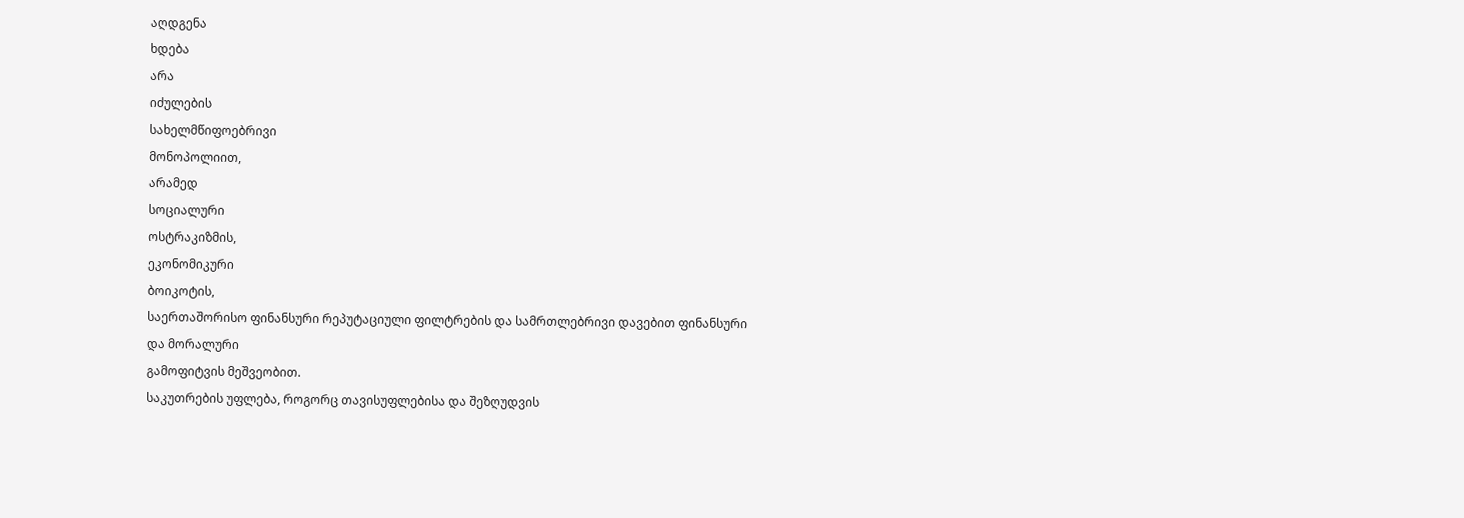აღდგენა
ხდება
არა
იძულების
სახელმწიფოებრივი
მონოპოლიით,
არამედ
სოციალური
ოსტრაკიზმის,
ეკონომიკური
ბოიკოტის,
საერთაშორისო ფინანსური რეპუტაციული ფილტრების და სამრთლებრივი დავებით ფინანსური და მორალური
გამოფიტვის მეშვეობით.
საკუთრების უფლება, როგორც თავისუფლებისა და შეზღუდვის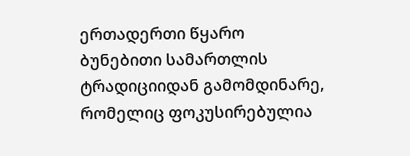ერთადერთი წყარო
ბუნებითი სამართლის ტრადიციიდან გამომდინარე, რომელიც ფოკუსირებულია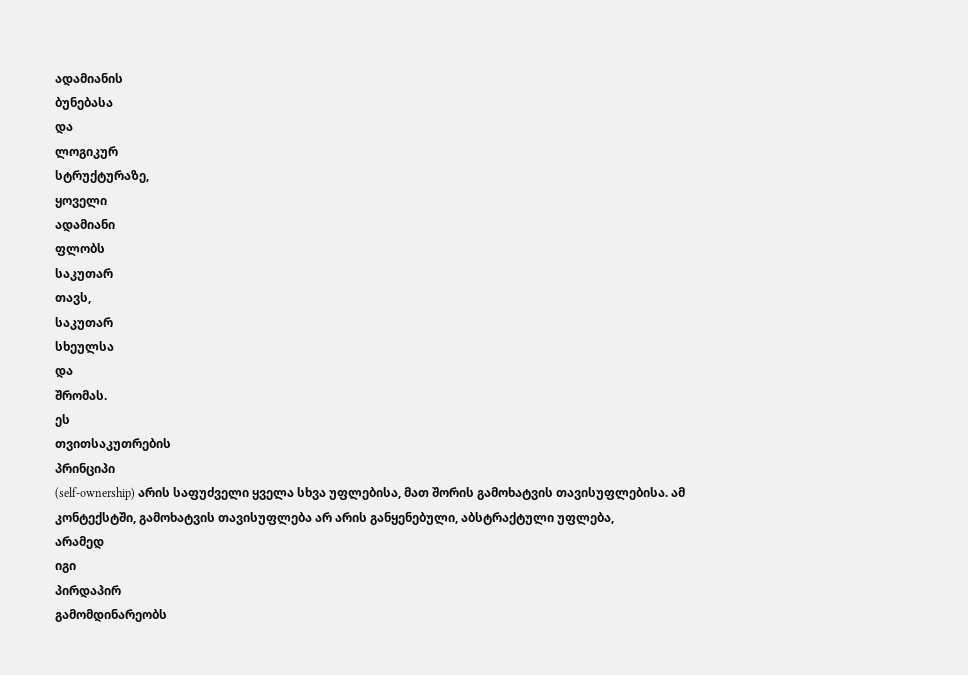ადამიანის
ბუნებასა
და
ლოგიკურ
სტრუქტურაზე,
ყოველი
ადამიანი
ფლობს
საკუთარ
თავს,
საკუთარ
სხეულსა
და
შრომას.
ეს
თვითსაკუთრების
პრინციპი
(self-ownership) არის საფუძველი ყველა სხვა უფლებისა, მათ შორის გამოხატვის თავისუფლებისა. ამ კონტექსტში, გამოხატვის თავისუფლება არ არის განყენებული, აბსტრაქტული უფლება,
არამედ
იგი
პირდაპირ
გამომდინარეობს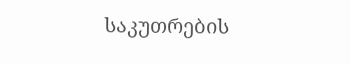საკუთრების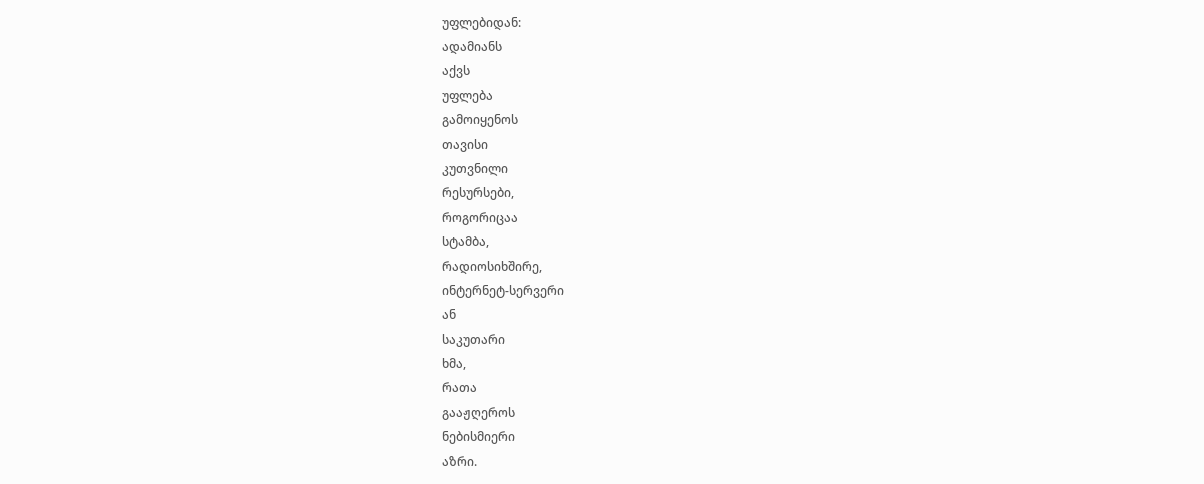უფლებიდან:
ადამიანს
აქვს
უფლება
გამოიყენოს
თავისი
კუთვნილი
რესურსები,
როგორიცაა
სტამბა,
რადიოსიხშირე,
ინტერნეტ-სერვერი
ან
საკუთარი
ხმა,
რათა
გააჟღეროს
ნებისმიერი
აზრი.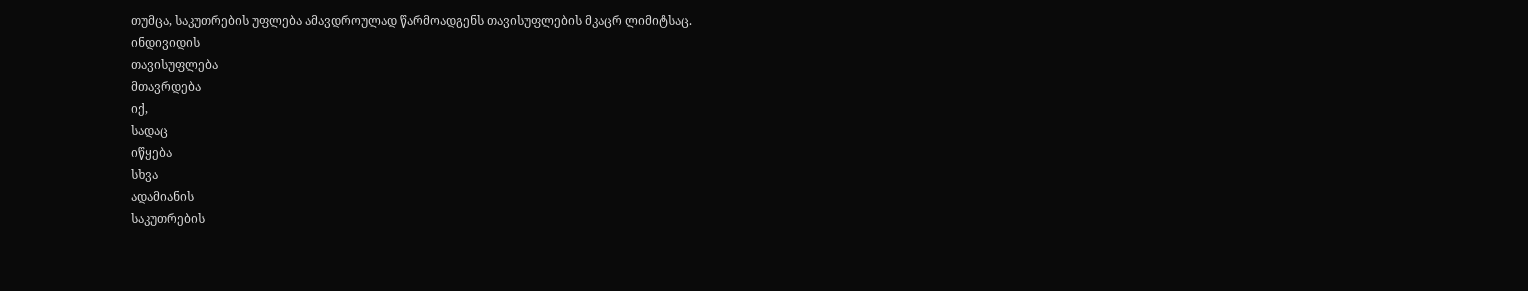თუმცა, საკუთრების უფლება ამავდროულად წარმოადგენს თავისუფლების მკაცრ ლიმიტსაც.
ინდივიდის
თავისუფლება
მთავრდება
იქ,
სადაც
იწყება
სხვა
ადამიანის
საკუთრების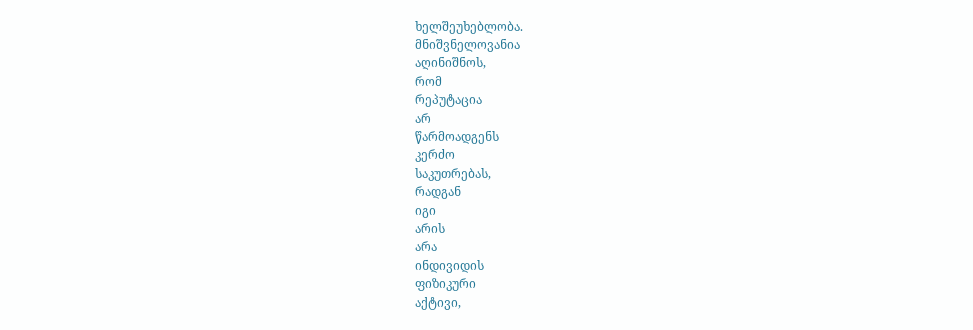ხელშეუხებლობა.
მნიშვნელოვანია
აღინიშნოს,
რომ
რეპუტაცია
არ
წარმოადგენს
კერძო
საკუთრებას,
რადგან
იგი
არის
არა
ინდივიდის
ფიზიკური
აქტივი,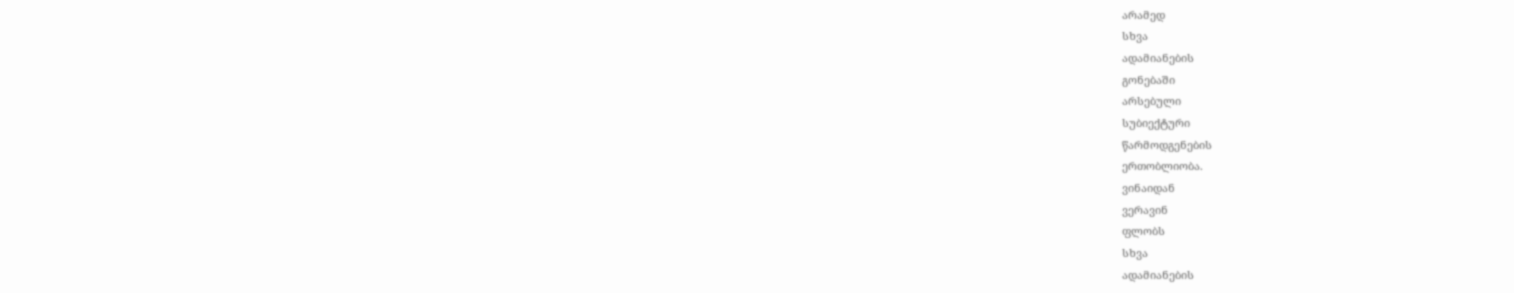არამედ
სხვა
ადამიანების
გონებაში
არსებული
სუბიექტური
წარმოდგენების
ერთობლიობა.
ვინაიდან
ვერავინ
ფლობს
სხვა
ადამიანების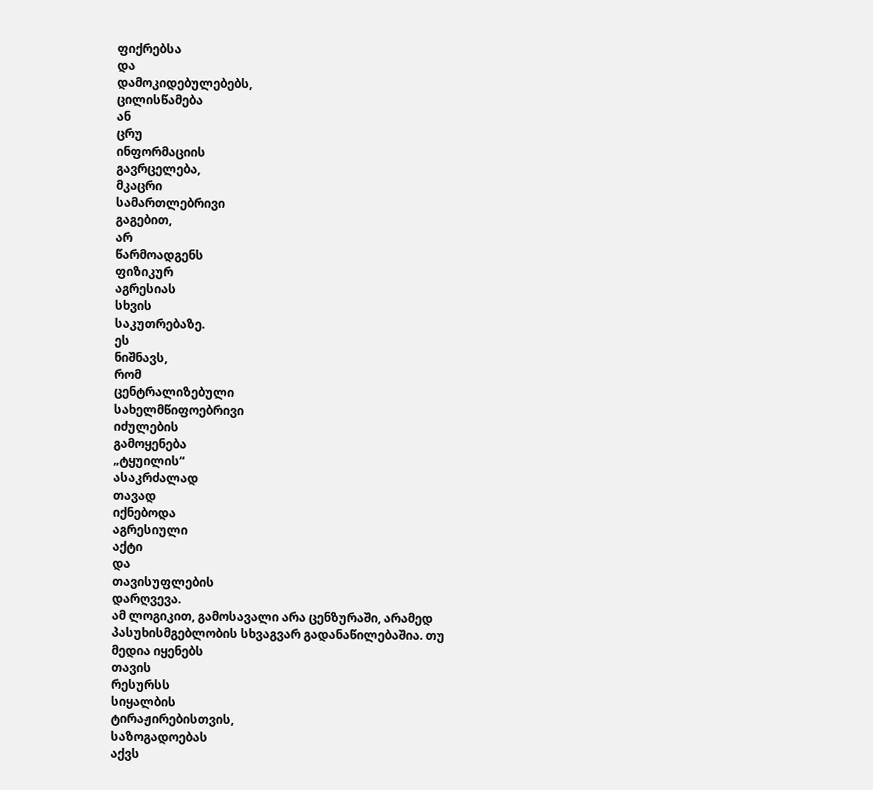ფიქრებსა
და
დამოკიდებულებებს,
ცილისწამება
ან
ცრუ
ინფორმაციის
გავრცელება,
მკაცრი
სამართლებრივი
გაგებით,
არ
წარმოადგენს
ფიზიკურ
აგრესიას
სხვის
საკუთრებაზე.
ეს
ნიშნავს,
რომ
ცენტრალიზებული
სახელმწიფოებრივი
იძულების
გამოყენება
„ტყუილის“
ასაკრძალად
თავად
იქნებოდა
აგრესიული
აქტი
და
თავისუფლების
დარღვევა.
ამ ლოგიკით, გამოსავალი არა ცენზურაში, არამედ პასუხისმგებლობის სხვაგვარ გადანაწილებაშია. თუ მედია იყენებს
თავის
რესურსს
სიყალბის
ტირაჟირებისთვის,
საზოგადოებას
აქვს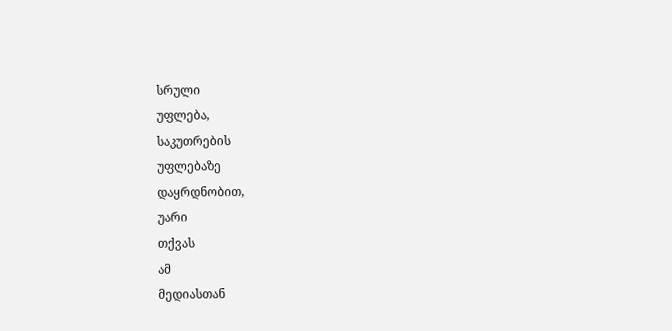სრული
უფლება,
საკუთრების
უფლებაზე
დაყრდნობით,
უარი
თქვას
ამ
მედიასთან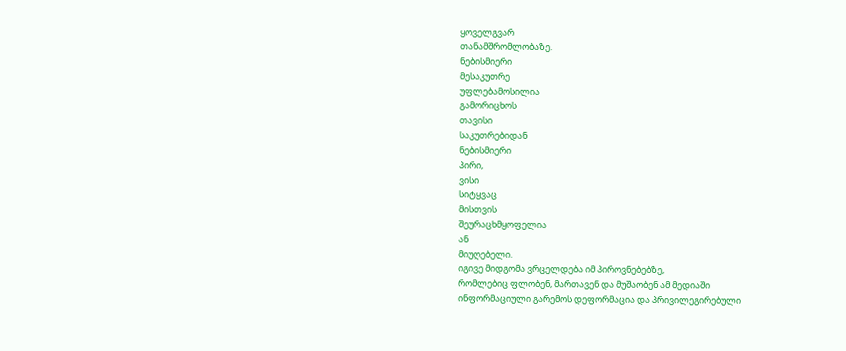ყოველგვარ
თანამშრომლობაზე.
ნებისმიერი
მესაკუთრე
უფლებამოსილია
გამორიცხოს
თავისი
საკუთრებიდან
ნებისმიერი
პირი,
ვისი
სიტყვაც
მისთვის
შეურაცხმყოფელია
ან
მიუღებელი.
იგივე მიდგომა ვრცელდება იმ პიროვნებებზე,
რომლებიც ფლობენ, მართავენ და მუშაობენ ამ მედიაში
ინფორმაციული გარემოს დეფორმაცია და პრივილეგირებული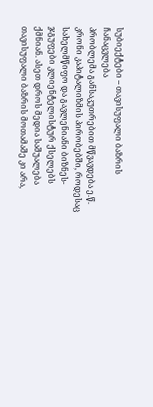სუბიექტები – თავისუფალი ბაზრის ჩანაცვლება
პრობლემა განსაკუთრებით მწვავდება ე.წ. კრონი კაპიტალიზმის პირობებში, როდესაც სახელმწიფო და გავლენიანი ბიზნეს-ჯგუფები კლიენტელისტურ ქსელებს ქმნიან. ასეთ დროს მედია საშუალება თავისუფალი ბაზრის მოთამაშე კი არა,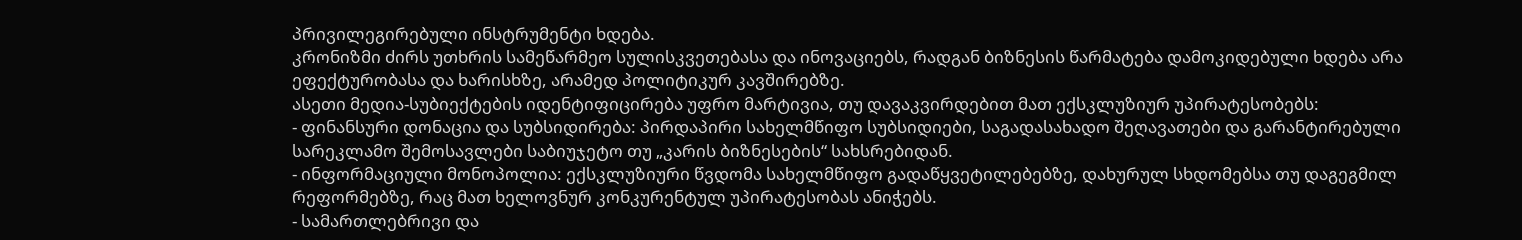პრივილეგირებული ინსტრუმენტი ხდება.
კრონიზმი ძირს უთხრის სამეწარმეო სულისკვეთებასა და ინოვაციებს, რადგან ბიზნესის წარმატება დამოკიდებული ხდება არა ეფექტურობასა და ხარისხზე, არამედ პოლიტიკურ კავშირებზე.
ასეთი მედია-სუბიექტების იდენტიფიცირება უფრო მარტივია, თუ დავაკვირდებით მათ ექსკლუზიურ უპირატესობებს:
- ფინანსური დონაცია და სუბსიდირება: პირდაპირი სახელმწიფო სუბსიდიები, საგადასახადო შეღავათები და გარანტირებული სარეკლამო შემოსავლები საბიუჯეტო თუ „კარის ბიზნესების“ სახსრებიდან.
- ინფორმაციული მონოპოლია: ექსკლუზიური წვდომა სახელმწიფო გადაწყვეტილებებზე, დახურულ სხდომებსა თუ დაგეგმილ რეფორმებზე, რაც მათ ხელოვნურ კონკურენტულ უპირატესობას ანიჭებს.
- სამართლებრივი და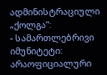ადმინისტრაციული „ქოლგა“:
- სამართლებრივი იმუნიტეტი: არაოფიციალური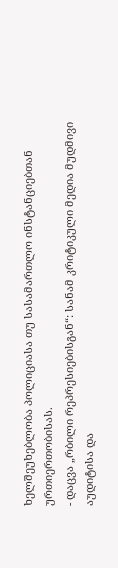ხელშეუხებლობა პოლიციასა თუ სასამართლო ინსტანციებთან ურთიერთობისას.
- დაცვა „რბილი რეპრესიებისგან“: სანამ კრიტიკული მედია მუდმივი აუდიტისა და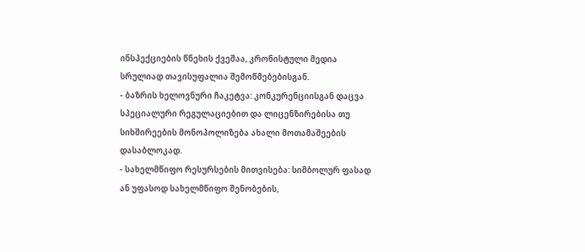ინსპექციების წნეხის ქვეშაა, კრონისტული მედია სრულიად თავისუფალია შემოწმებებისგან.
- ბაზრის ხელოვნური ჩაკეტვა: კონკურენციისგან დაცვა სპეციალური რეგულაციებით და ლიცენზირებისა თუ სიხშირეების მონოპოლიზება ახალი მოთამაშეების დასაბლოკად.
- სახელმწიფო რესურსების მითვისება: სიმბოლურ ფასად ან უფასოდ სახელმწიფო შენობების,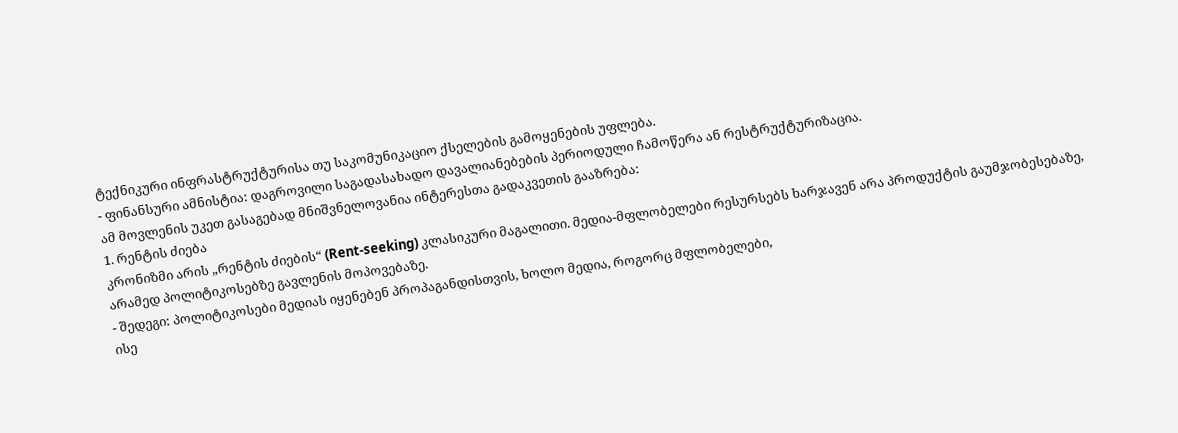ტექნიკური ინფრასტრუქტურისა თუ საკომუნიკაციო ქსელების გამოყენების უფლება.
- ფინანსური ამნისტია: დაგროვილი საგადასახადო დავალიანებების პერიოდული ჩამოწერა ან რესტრუქტურიზაცია.
ამ მოვლენის უკეთ გასაგებად მნიშვნელოვანია ინტერესთა გადაკვეთის გააზრება:
1. რენტის ძიება
კრონიზმი არის „რენტის ძიების“ (Rent-seeking) კლასიკური მაგალითი. მედია-მფლობელები რესურსებს ხარჯავენ არა პროდუქტის გაუმჯობესებაზე, არამედ პოლიტიკოსებზე გავლენის მოპოვებაზე.
- შედეგი: პოლიტიკოსები მედიას იყენებენ პროპაგანდისთვის, ხოლო მედია, როგორც მფლობელები,
ისე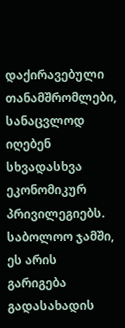დაქირავებული თანამშრომლები, სანაცვლოდ იღებენ სხვადასხვა ეკონომიკურ პრივილეგიებს. საბოლოო ჯამში, ეს არის გარიგება გადასახადის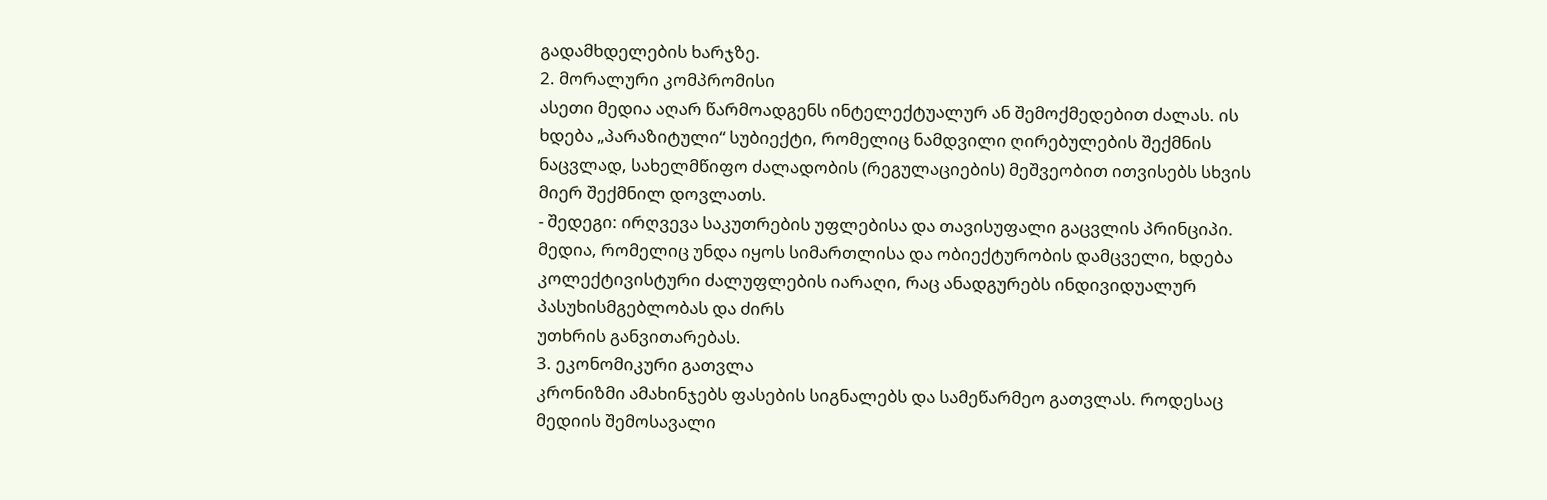გადამხდელების ხარჯზე.
2. მორალური კომპრომისი
ასეთი მედია აღარ წარმოადგენს ინტელექტუალურ ან შემოქმედებით ძალას. ის ხდება „პარაზიტული“ სუბიექტი, რომელიც ნამდვილი ღირებულების შექმნის ნაცვლად, სახელმწიფო ძალადობის (რეგულაციების) მეშვეობით ითვისებს სხვის მიერ შექმნილ დოვლათს.
- შედეგი: ირღვევა საკუთრების უფლებისა და თავისუფალი გაცვლის პრინციპი. მედია, რომელიც უნდა იყოს სიმართლისა და ობიექტურობის დამცველი, ხდება კოლექტივისტური ძალუფლების იარაღი, რაც ანადგურებს ინდივიდუალურ პასუხისმგებლობას და ძირს
უთხრის განვითარებას.
3. ეკონომიკური გათვლა
კრონიზმი ამახინჯებს ფასების სიგნალებს და სამეწარმეო გათვლას. როდესაც მედიის შემოსავალი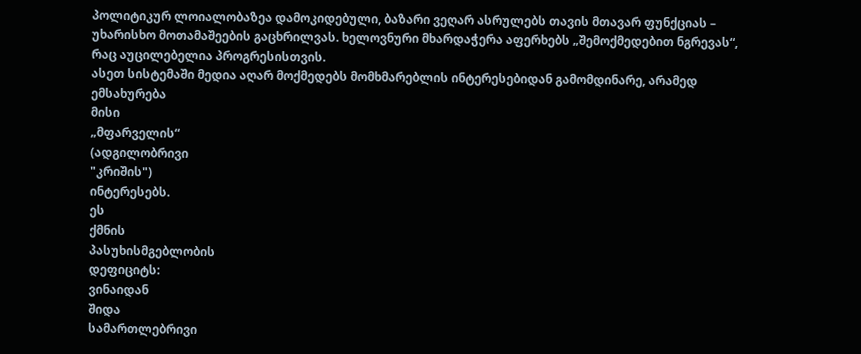პოლიტიკურ ლოიალობაზეა დამოკიდებული, ბაზარი ვეღარ ასრულებს თავის მთავარ ფუნქციას – უხარისხო მოთამაშეების გაცხრილვას. ხელოვნური მხარდაჭერა აფერხებს „შემოქმედებით ნგრევას“, რაც აუცილებელია პროგრესისთვის.
ასეთ სისტემაში მედია აღარ მოქმედებს მომხმარებლის ინტერესებიდან გამომდინარე, არამედ ემსახურება
მისი
„მფარველის“
(ადგილობრივი
"კრიშის")
ინტერესებს.
ეს
ქმნის
პასუხისმგებლობის
დეფიციტს:
ვინაიდან
შიდა
სამართლებრივი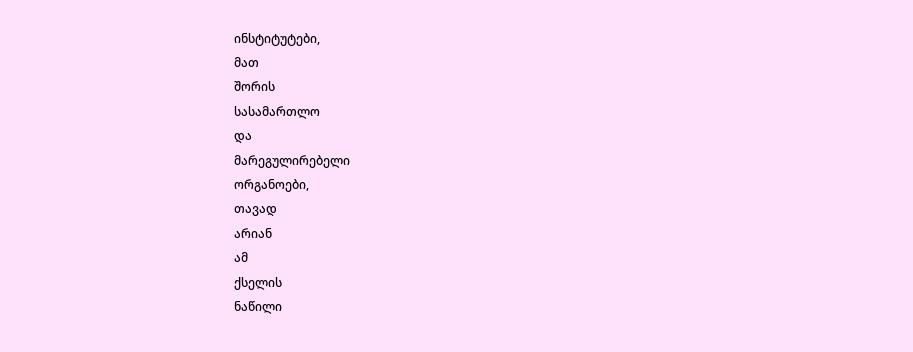ინსტიტუტები,
მათ
შორის
სასამართლო
და
მარეგულირებელი
ორგანოები,
თავად
არიან
ამ
ქსელის
ნაწილი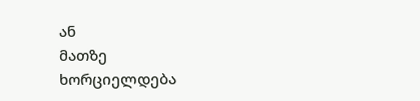ან
მათზე
ხორციელდება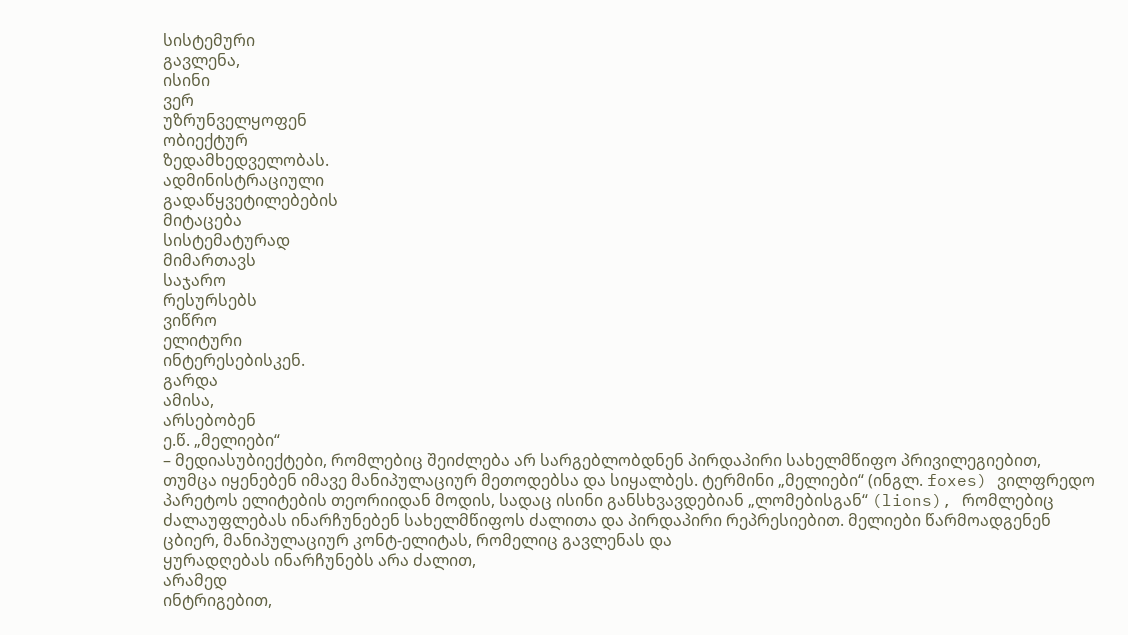სისტემური
გავლენა,
ისინი
ვერ
უზრუნველყოფენ
ობიექტურ
ზედამხედველობას.
ადმინისტრაციული
გადაწყვეტილებების
მიტაცება
სისტემატურად
მიმართავს
საჯარო
რესურსებს
ვიწრო
ელიტური
ინტერესებისკენ.
გარდა
ამისა,
არსებობენ
ე.წ. „მელიები“
– მედიასუბიექტები, რომლებიც შეიძლება არ სარგებლობდნენ პირდაპირი სახელმწიფო პრივილეგიებით, თუმცა იყენებენ იმავე მანიპულაციურ მეთოდებსა და სიყალბეს. ტერმინი „მელიები“ (ინგლ. foxes) ვილფრედო პარეტოს ელიტების თეორიიდან მოდის, სადაც ისინი განსხვავდებიან „ლომებისგან“ (lions), რომლებიც ძალაუფლებას ინარჩუნებენ სახელმწიფოს ძალითა და პირდაპირი რეპრესიებით. მელიები წარმოადგენენ ცბიერ, მანიპულაციურ კონტ-ელიტას, რომელიც გავლენას და
ყურადღებას ინარჩუნებს არა ძალით,
არამედ
ინტრიგებით,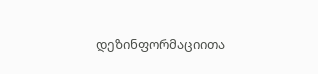დეზინფორმაციითა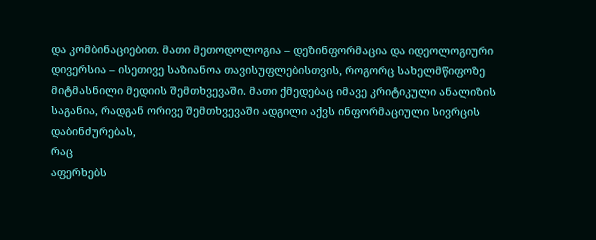და კომბინაციებით. მათი მეთოდოლოგია – დეზინფორმაცია და იდეოლოგიური დივერსია – ისეთივე საზიანოა თავისუფლებისთვის, როგორც სახელმწიფოზე მიტმასნილი მედიის შემთხვევაში. მათი ქმედებაც იმავე კრიტიკული ანალიზის საგანია, რადგან ორივე შემთხვევაში ადგილი აქვს ინფორმაციული სივრცის დაბინძურებას,
რაც
აფერხებს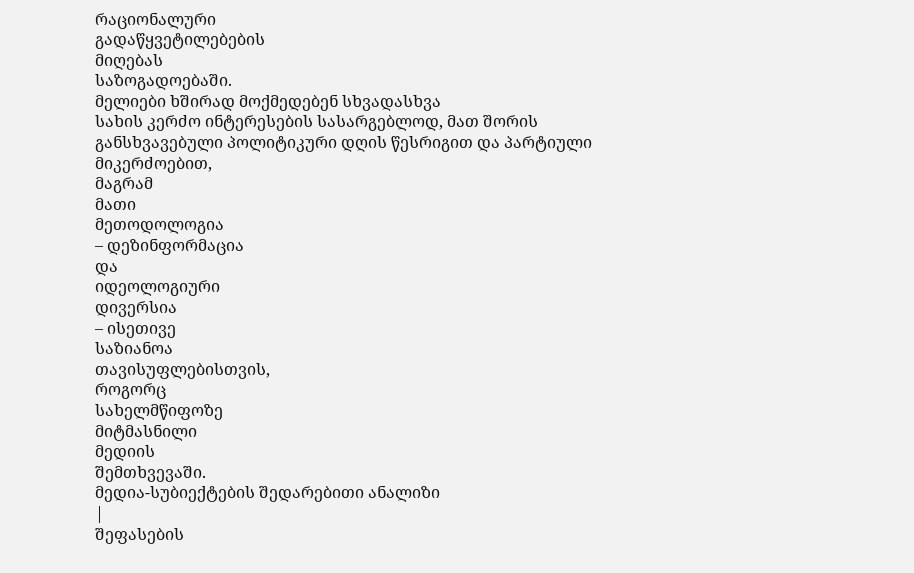რაციონალური
გადაწყვეტილებების
მიღებას
საზოგადოებაში.
მელიები ხშირად მოქმედებენ სხვადასხვა
სახის კერძო ინტერესების სასარგებლოდ, მათ შორის განსხვავებული პოლიტიკური დღის წესრიგით და პარტიული მიკერძოებით,
მაგრამ
მათი
მეთოდოლოგია
– დეზინფორმაცია
და
იდეოლოგიური
დივერსია
– ისეთივე
საზიანოა
თავისუფლებისთვის,
როგორც
სახელმწიფოზე
მიტმასნილი
მედიის
შემთხვევაში.
მედია-სუბიექტების შედარებითი ანალიზი
|
შეფასების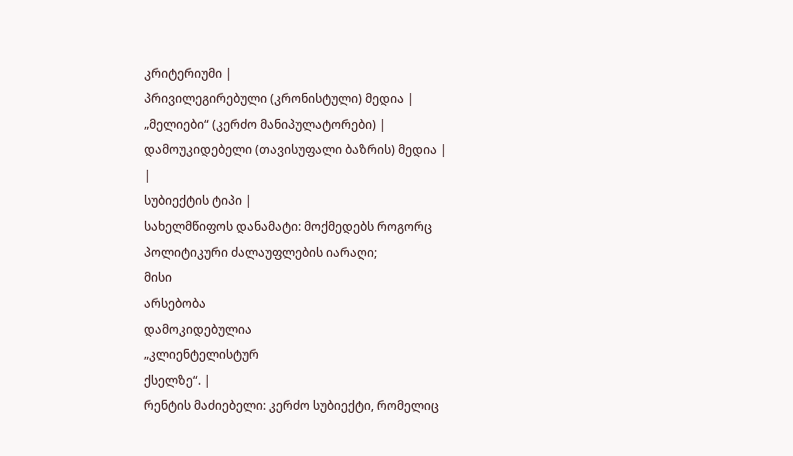კრიტერიუმი |
პრივილეგირებული (კრონისტული) მედია |
„მელიები“ (კერძო მანიპულატორები) |
დამოუკიდებელი (თავისუფალი ბაზრის) მედია |
|
სუბიექტის ტიპი |
სახელმწიფოს დანამატი: მოქმედებს როგორც პოლიტიკური ძალაუფლების იარაღი;
მისი
არსებობა
დამოკიდებულია
„კლიენტელისტურ
ქსელზე“. |
რენტის მაძიებელი: კერძო სუბიექტი, რომელიც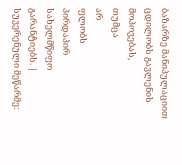ბაზარზე მანიპულაციით ცდილობს გავლენის
მოპოვებას,
თუმცა
არ
ფლობს
პირდაპირ
სახელმწიფო
გარანტიებს. |
სუვერენული მეწარმე: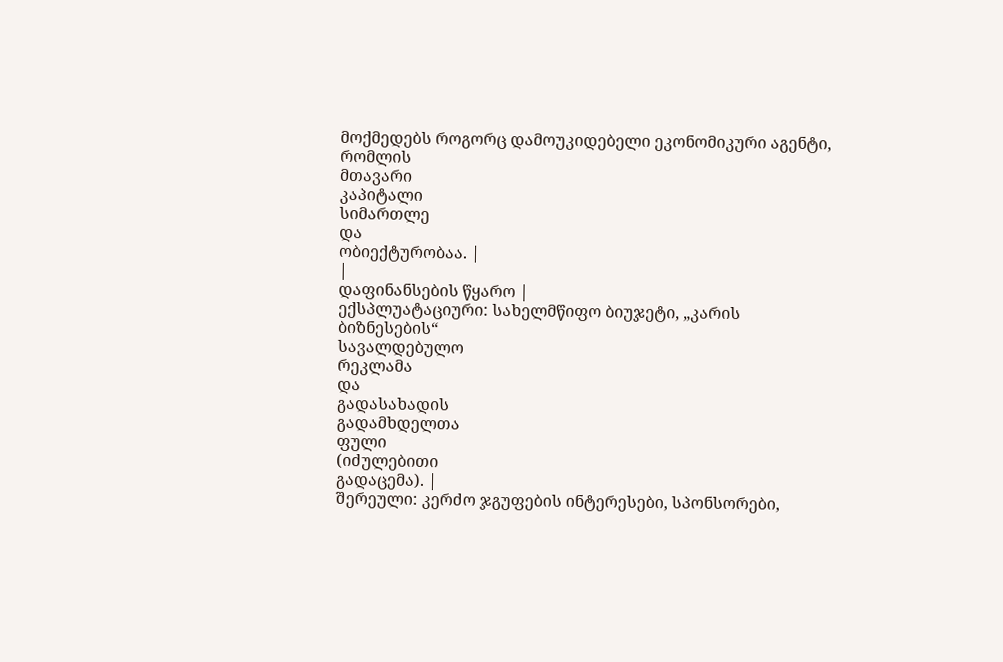მოქმედებს როგორც დამოუკიდებელი ეკონომიკური აგენტი,
რომლის
მთავარი
კაპიტალი
სიმართლე
და
ობიექტურობაა. |
|
დაფინანსების წყარო |
ექსპლუატაციური: სახელმწიფო ბიუჯეტი, „კარის
ბიზნესების“
სავალდებულო
რეკლამა
და
გადასახადის
გადამხდელთა
ფული
(იძულებითი
გადაცემა). |
შერეული: კერძო ჯგუფების ინტერესები, სპონსორები,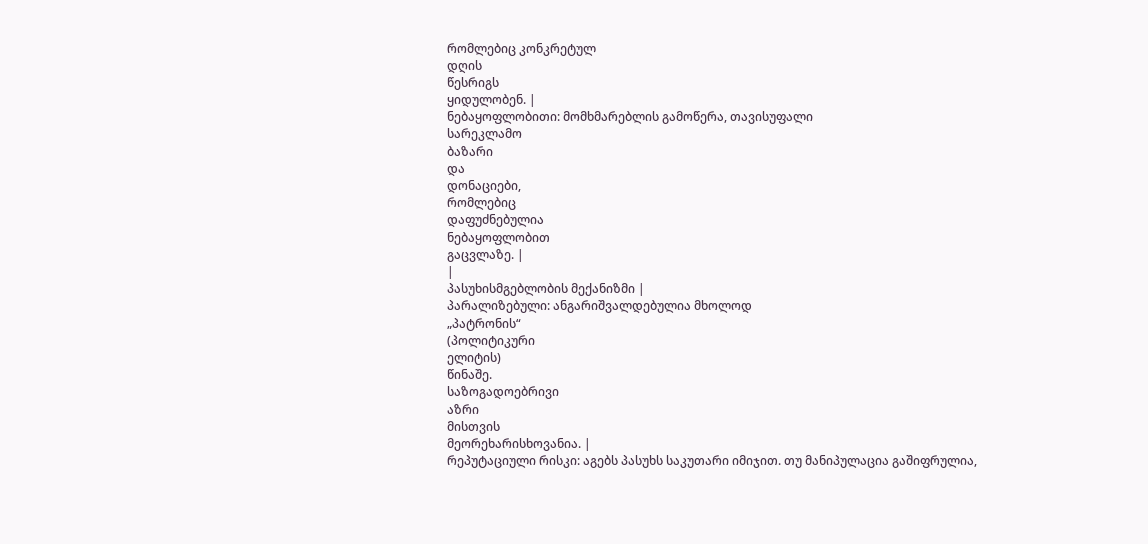რომლებიც კონკრეტულ
დღის
წესრიგს
ყიდულობენ. |
ნებაყოფლობითი: მომხმარებლის გამოწერა, თავისუფალი
სარეკლამო
ბაზარი
და
დონაციები,
რომლებიც
დაფუძნებულია
ნებაყოფლობით
გაცვლაზე. |
|
პასუხისმგებლობის მექანიზმი |
პარალიზებული: ანგარიშვალდებულია მხოლოდ
„პატრონის“
(პოლიტიკური
ელიტის)
წინაშე.
საზოგადოებრივი
აზრი
მისთვის
მეორეხარისხოვანია. |
რეპუტაციული რისკი: აგებს პასუხს საკუთარი იმიჯით. თუ მანიპულაცია გაშიფრულია,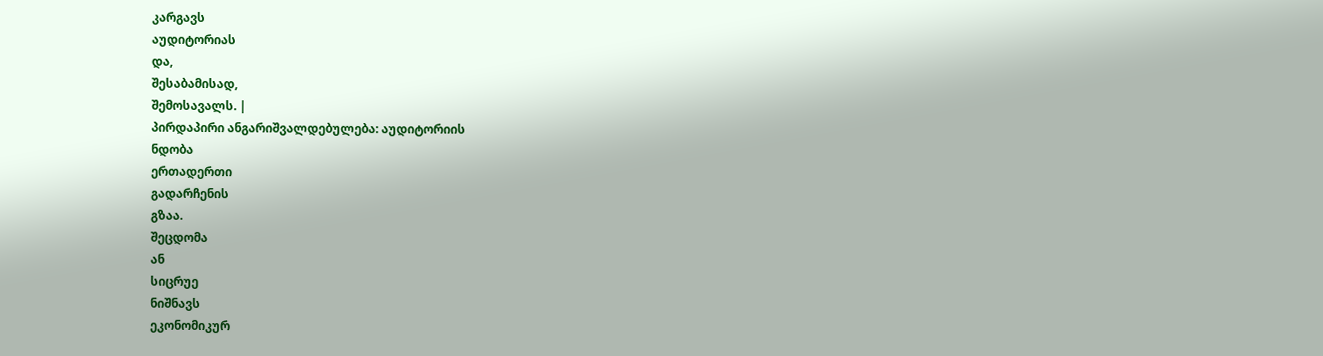კარგავს
აუდიტორიას
და,
შესაბამისად,
შემოსავალს. |
პირდაპირი ანგარიშვალდებულება: აუდიტორიის
ნდობა
ერთადერთი
გადარჩენის
გზაა.
შეცდომა
ან
სიცრუე
ნიშნავს
ეკონომიკურ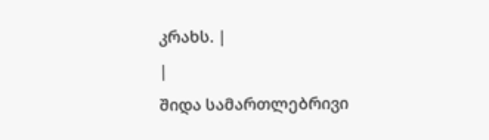კრახს. |
|
შიდა სამართლებრივი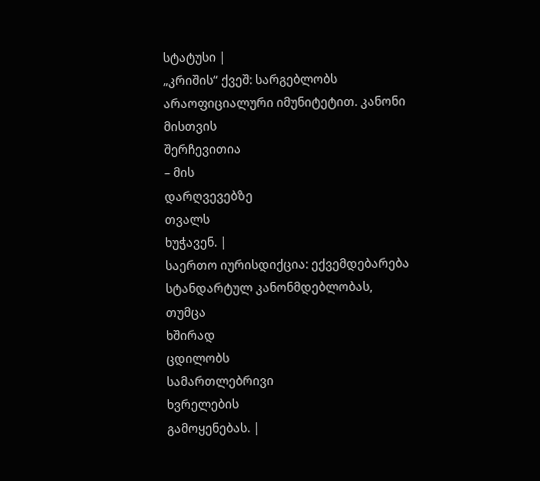სტატუსი |
„კრიშის“ ქვეშ: სარგებლობს არაოფიციალური იმუნიტეტით. კანონი
მისთვის
შერჩევითია
– მის
დარღვევებზე
თვალს
ხუჭავენ. |
საერთო იურისდიქცია: ექვემდებარება სტანდარტულ კანონმდებლობას,
თუმცა
ხშირად
ცდილობს
სამართლებრივი
ხვრელების
გამოყენებას. |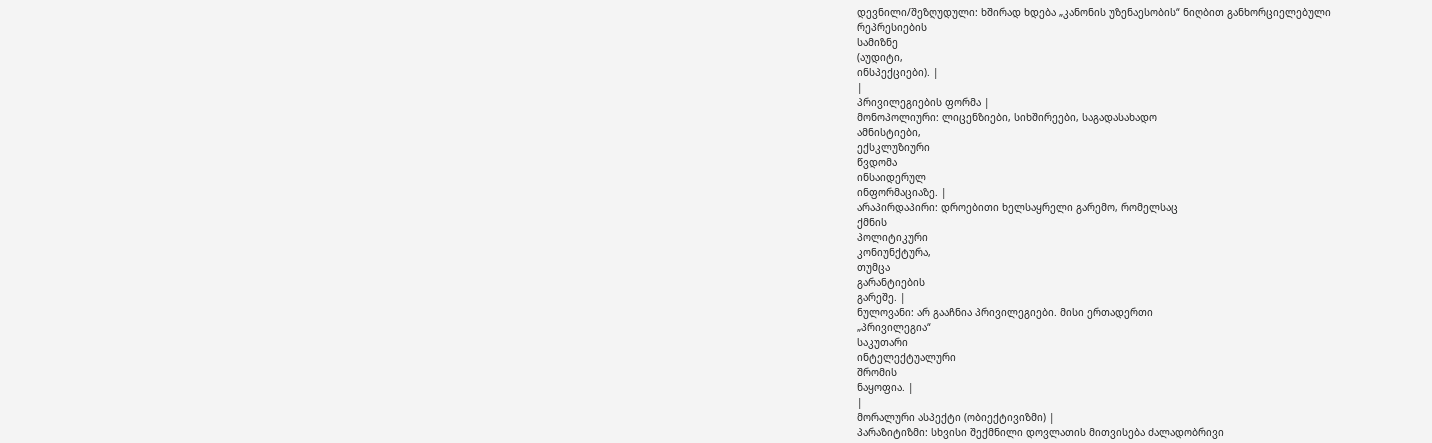დევნილი/შეზღუდული: ხშირად ხდება „კანონის უზენაესობის“ ნიღბით განხორციელებული
რეპრესიების
სამიზნე
(აუდიტი,
ინსპექციები). |
|
პრივილეგიების ფორმა |
მონოპოლიური: ლიცენზიები, სიხშირეები, საგადასახადო
ამნისტიები,
ექსკლუზიური
წვდომა
ინსაიდერულ
ინფორმაციაზე. |
არაპირდაპირი: დროებითი ხელსაყრელი გარემო, რომელსაც
ქმნის
პოლიტიკური
კონიუნქტურა,
თუმცა
გარანტიების
გარეშე. |
ნულოვანი: არ გააჩნია პრივილეგიები. მისი ერთადერთი
„პრივილეგია“
საკუთარი
ინტელექტუალური
შრომის
ნაყოფია. |
|
მორალური ასპექტი (ობიექტივიზმი) |
პარაზიტიზმი: სხვისი შექმნილი დოვლათის მითვისება ძალადობრივი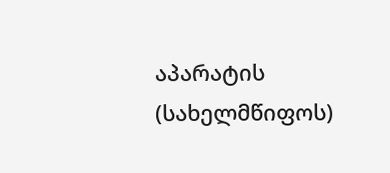აპარატის (სახელმწიფოს)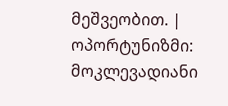მეშვეობით. |
ოპორტუნიზმი: მოკლევადიანი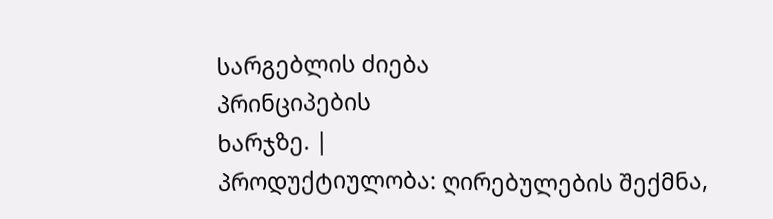სარგებლის ძიება
პრინციპების
ხარჯზე. |
პროდუქტიულობა: ღირებულების შექმნა,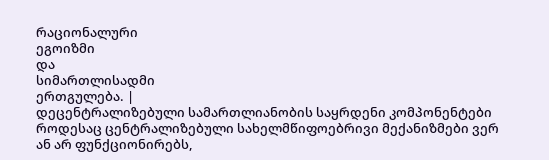რაციონალური
ეგოიზმი
და
სიმართლისადმი
ერთგულება. |
დეცენტრალიზებული სამართლიანობის საყრდენი კომპონენტები
როდესაც ცენტრალიზებული სახელმწიფოებრივი მექანიზმები ვერ ან არ ფუნქციონირებს,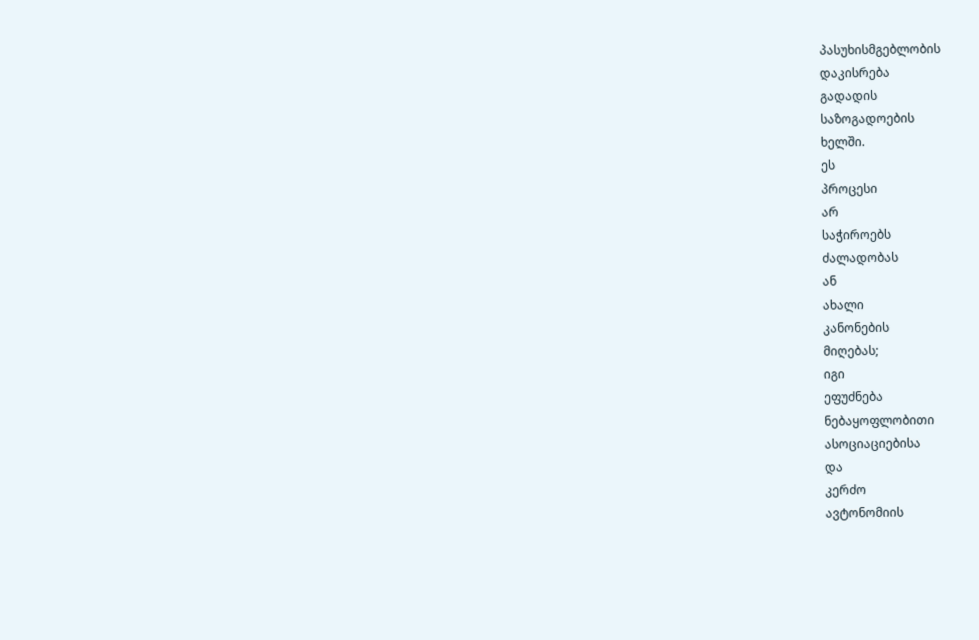პასუხისმგებლობის
დაკისრება
გადადის
საზოგადოების
ხელში.
ეს
პროცესი
არ
საჭიროებს
ძალადობას
ან
ახალი
კანონების
მიღებას;
იგი
ეფუძნება
ნებაყოფლობითი
ასოციაციებისა
და
კერძო
ავტონომიის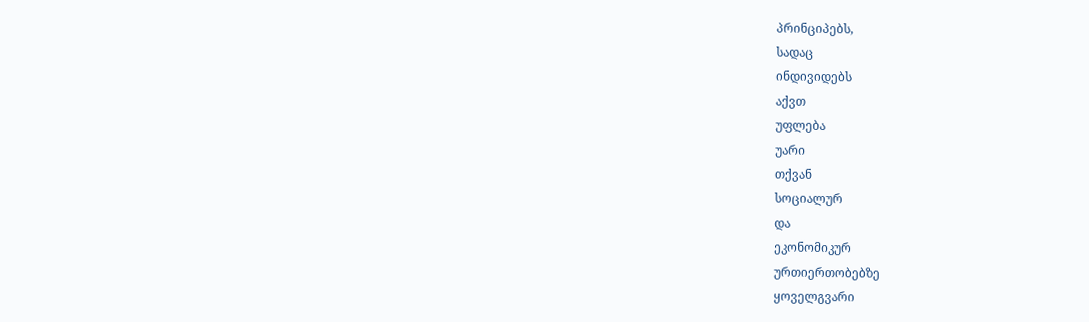პრინციპებს,
სადაც
ინდივიდებს
აქვთ
უფლება
უარი
თქვან
სოციალურ
და
ეკონომიკურ
ურთიერთობებზე
ყოველგვარი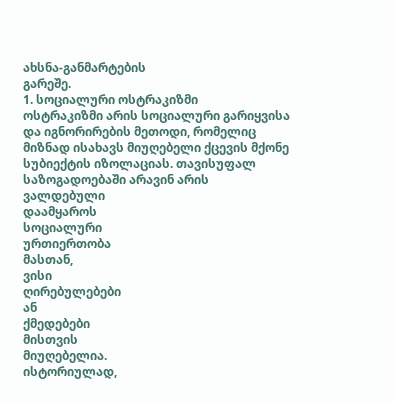ახსნა-განმარტების
გარეშე.
1. სოციალური ოსტრაკიზმი
ოსტრაკიზმი არის სოციალური გარიყვისა და იგნორირების მეთოდი, რომელიც მიზნად ისახავს მიუღებელი ქცევის მქონე სუბიექტის იზოლაციას. თავისუფალ საზოგადოებაში არავინ არის ვალდებული
დაამყაროს
სოციალური
ურთიერთობა
მასთან,
ვისი
ღირებულებები
ან
ქმედებები
მისთვის
მიუღებელია.
ისტორიულად,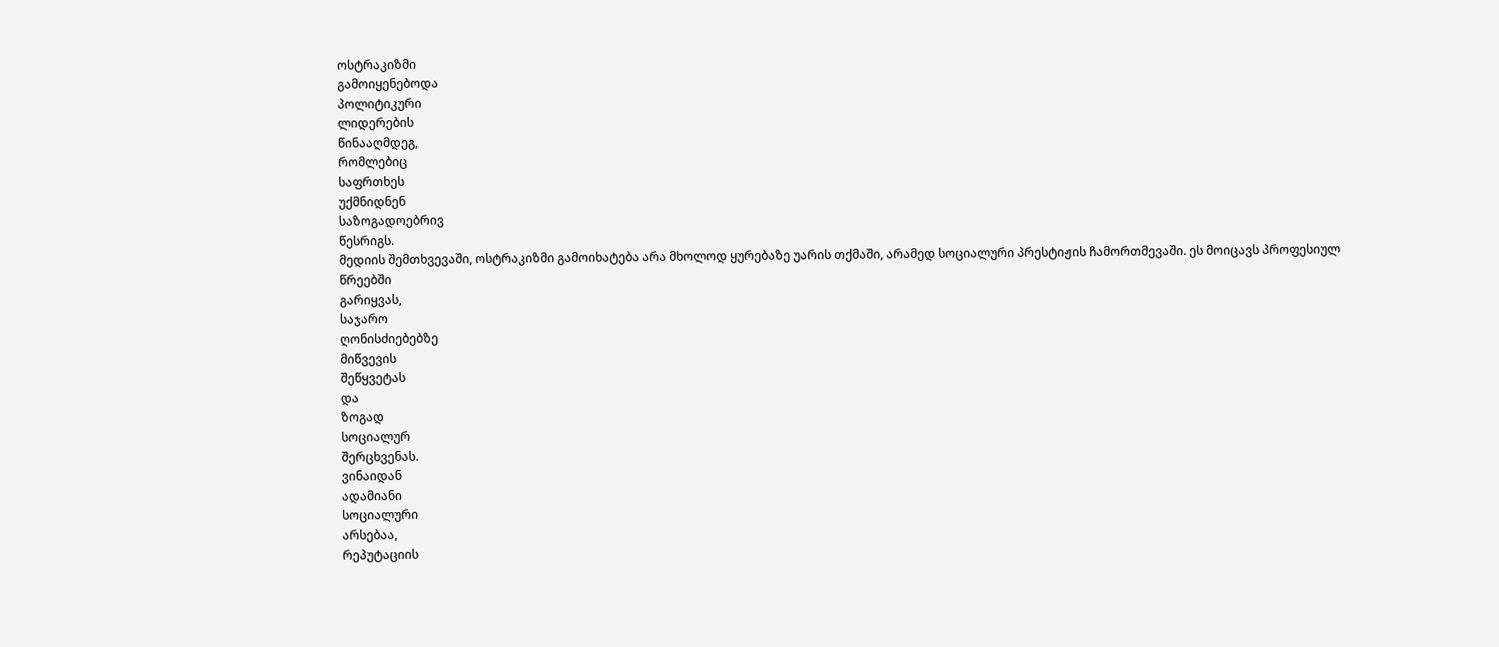ოსტრაკიზმი
გამოიყენებოდა
პოლიტიკური
ლიდერების
წინააღმდეგ,
რომლებიც
საფრთხეს
უქმნიდნენ
საზოგადოებრივ
წესრიგს.
მედიის შემთხვევაში, ოსტრაკიზმი გამოიხატება არა მხოლოდ ყურებაზე უარის თქმაში, არამედ სოციალური პრესტიჟის ჩამორთმევაში. ეს მოიცავს პროფესიულ
წრეებში
გარიყვას,
საჯარო
ღონისძიებებზე
მიწვევის
შეწყვეტას
და
ზოგად
სოციალურ
შერცხვენას.
ვინაიდან
ადამიანი
სოციალური
არსებაა,
რეპუტაციის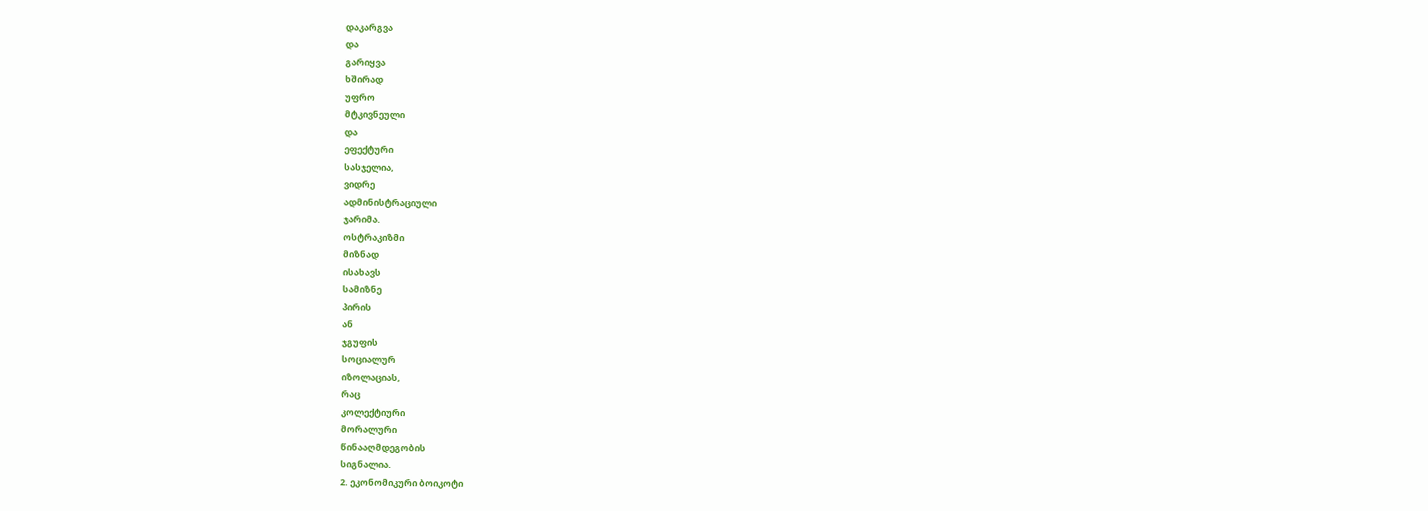დაკარგვა
და
გარიყვა
ხშირად
უფრო
მტკივნეული
და
ეფექტური
სასჯელია,
ვიდრე
ადმინისტრაციული
ჯარიმა.
ოსტრაკიზმი
მიზნად
ისახავს
სამიზნე
პირის
ან
ჯგუფის
სოციალურ
იზოლაციას,
რაც
კოლექტიური
მორალური
წინააღმდეგობის
სიგნალია.
2. ეკონომიკური ბოიკოტი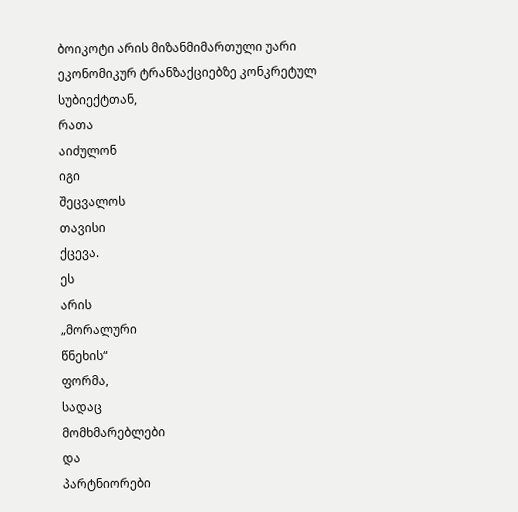ბოიკოტი არის მიზანმიმართული უარი ეკონომიკურ ტრანზაქციებზე კონკრეტულ სუბიექტთან,
რათა
აიძულონ
იგი
შეცვალოს
თავისი
ქცევა.
ეს
არის
„მორალური
წნეხის“
ფორმა,
სადაც
მომხმარებლები
და
პარტნიორები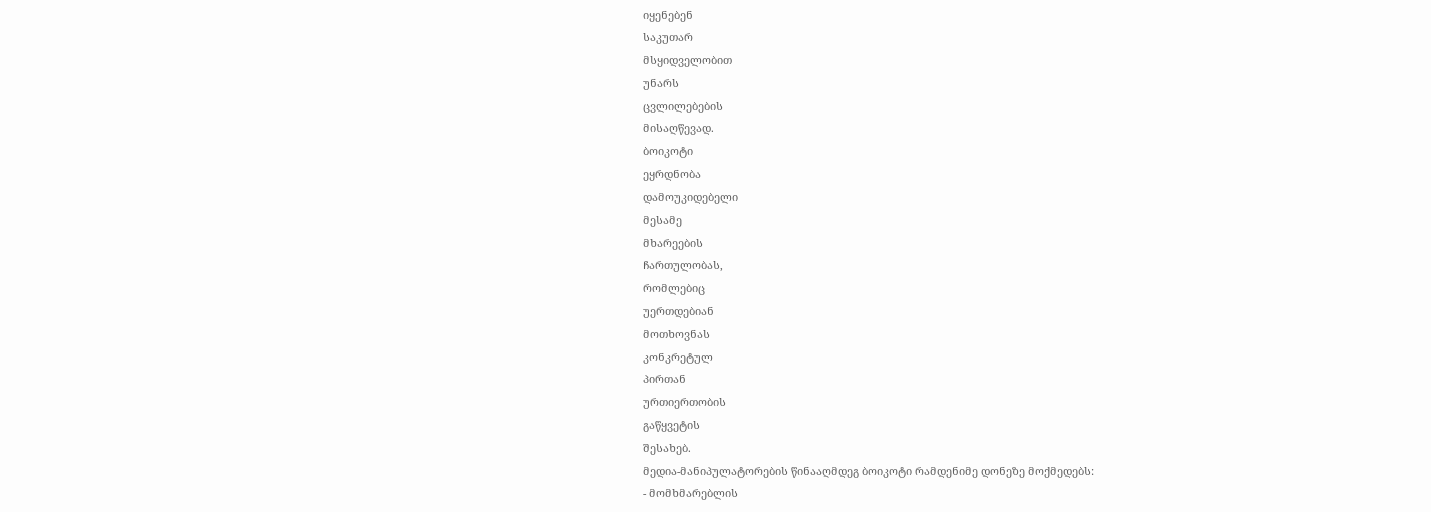იყენებენ
საკუთარ
მსყიდველობით
უნარს
ცვლილებების
მისაღწევად.
ბოიკოტი
ეყრდნობა
დამოუკიდებელი
მესამე
მხარეების
ჩართულობას,
რომლებიც
უერთდებიან
მოთხოვნას
კონკრეტულ
პირთან
ურთიერთობის
გაწყვეტის
შესახებ.
მედია-მანიპულატორების წინააღმდეგ ბოიკოტი რამდენიმე დონეზე მოქმედებს:
- მომხმარებლის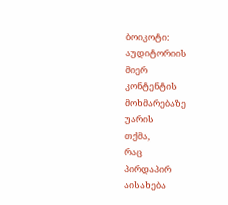ბოიკოტი:
აუდიტორიის
მიერ
კონტენტის
მოხმარებაზე
უარის
თქმა,
რაც
პირდაპირ
აისახება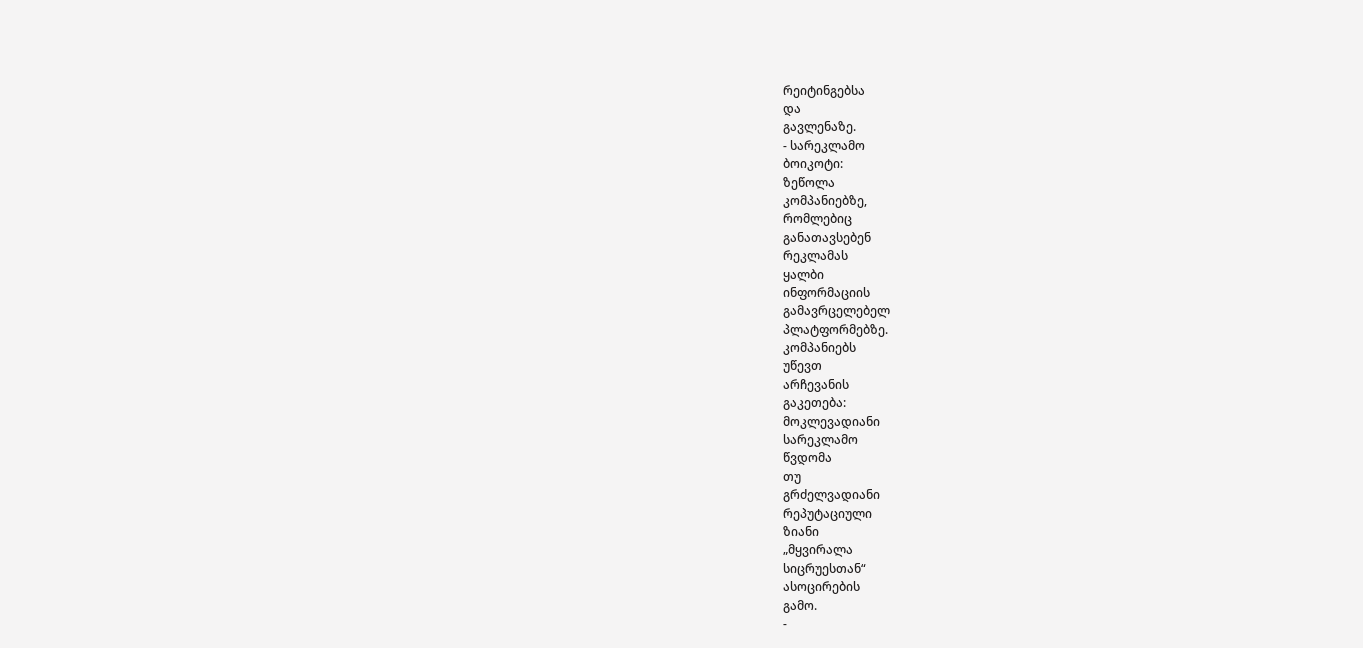რეიტინგებსა
და
გავლენაზე.
- სარეკლამო
ბოიკოტი:
ზეწოლა
კომპანიებზე,
რომლებიც
განათავსებენ
რეკლამას
ყალბი
ინფორმაციის
გამავრცელებელ
პლატფორმებზე.
კომპანიებს
უწევთ
არჩევანის
გაკეთება:
მოკლევადიანი
სარეკლამო
წვდომა
თუ
გრძელვადიანი
რეპუტაციული
ზიანი
„მყვირალა
სიცრუესთან“
ასოცირების
გამო.
-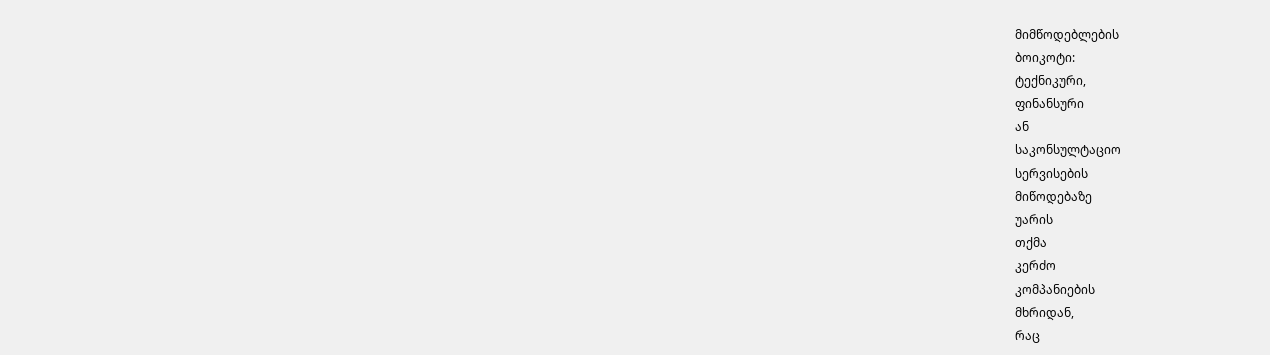მიმწოდებლების
ბოიკოტი:
ტექნიკური,
ფინანსური
ან
საკონსულტაციო
სერვისების
მიწოდებაზე
უარის
თქმა
კერძო
კომპანიების
მხრიდან,
რაც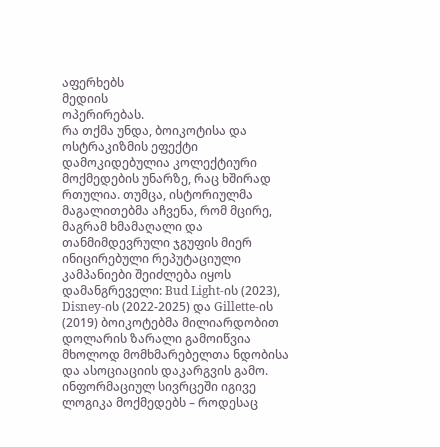აფერხებს
მედიის
ოპერირებას.
რა თქმა უნდა, ბოიკოტისა და ოსტრაკიზმის ეფექტი დამოკიდებულია კოლექტიური მოქმედების უნარზე, რაც ხშირად რთულია. თუმცა, ისტორიულმა მაგალითებმა აჩვენა, რომ მცირე, მაგრამ ხმამაღალი და თანმიმდევრული ჯგუფის მიერ ინიცირებული რეპუტაციული კამპანიები შეიძლება იყოს დამანგრეველი: Bud Light-ის (2023), Disney-ის (2022-2025) და Gillette-ის (2019) ბოიკოტებმა მილიარდობით დოლარის ზარალი გამოიწვია მხოლოდ მომხმარებელთა ნდობისა და ასოციაციის დაკარგვის გამო. ინფორმაციულ სივრცეში იგივე ლოგიკა მოქმედებს – როდესაც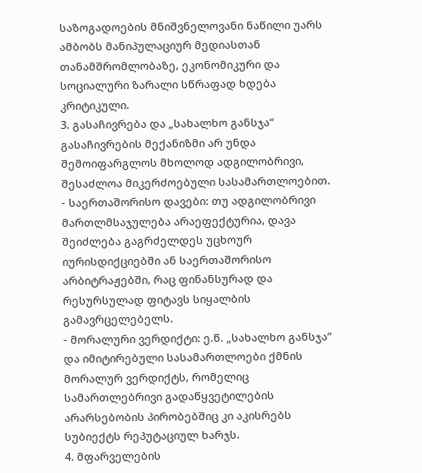საზოგადოების მნიშვნელოვანი ნაწილი უარს ამბობს მანიპულაციურ მედიასთან თანამშრომლობაზე, ეკონომიკური და სოციალური ზარალი სწრაფად ხდება კრიტიკული.
3. გასაჩივრება და „სახალხო განსჯა“
გასაჩივრების მექანიზმი არ უნდა შემოიფარგლოს მხოლოდ ადგილობრივი, შესაძლოა მიკერძოებული სასამართლოებით.
- საერთაშორისო დავები: თუ ადგილობრივი მართლმსაჯულება არაეფექტურია, დავა შეიძლება გაგრძელდეს უცხოურ იურისდიქციებში ან საერთაშორისო არბიტრაჟებში, რაც ფინანსურად და რესურსულად ფიტავს სიყალბის გამავრცელებელს.
- მორალური ვერდიქტი: ე.წ. „სახალხო განსჯა“ და იმიტირებული სასამართლოები ქმნის მორალურ ვერდიქტს, რომელიც სამართლებრივი გადაწყვეტილების არარსებობის პირობებშიც კი აკისრებს სუბიექტს რეპუტაციულ ხარჯს.
4. მფარველების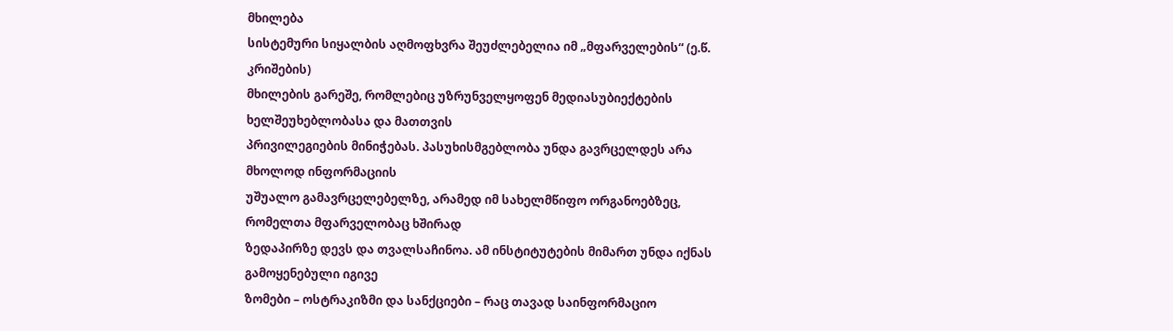მხილება
სისტემური სიყალბის აღმოფხვრა შეუძლებელია იმ „მფარველების“ (ე.წ. კრიშების)
მხილების გარეშე, რომლებიც უზრუნველყოფენ მედიასუბიექტების ხელშეუხებლობასა და მათთვის
პრივილეგიების მინიჭებას. პასუხისმგებლობა უნდა გავრცელდეს არა მხოლოდ ინფორმაციის
უშუალო გამავრცელებელზე, არამედ იმ სახელმწიფო ორგანოებზეც, რომელთა მფარველობაც ხშირად
ზედაპირზე დევს და თვალსაჩინოა. ამ ინსტიტუტების მიმართ უნდა იქნას გამოყენებული იგივე
ზომები – ოსტრაკიზმი და სანქციები – რაც თავად საინფორმაციო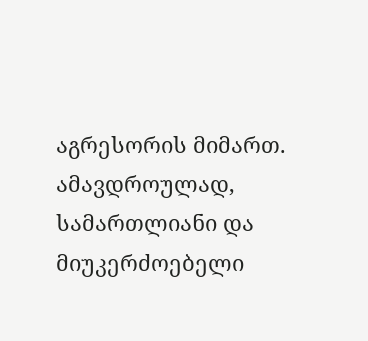აგრესორის მიმართ. ამავდროულად,
სამართლიანი და მიუკერძოებელი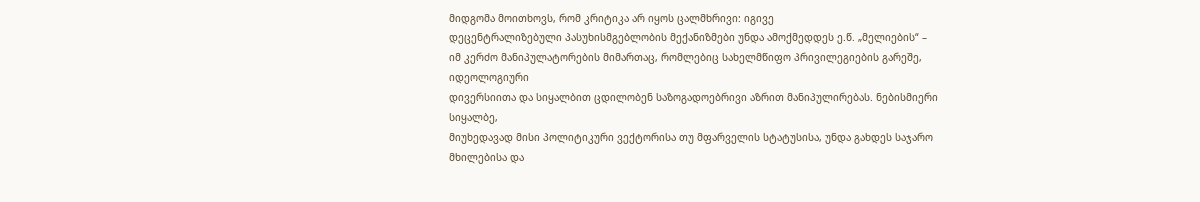მიდგომა მოითხოვს, რომ კრიტიკა არ იყოს ცალმხრივი: იგივე
დეცენტრალიზებული პასუხისმგებლობის მექანიზმები უნდა ამოქმედდეს ე.წ. „მელიების“ –
იმ კერძო მანიპულატორების მიმართაც, რომლებიც სახელმწიფო პრივილეგიების გარეშე, იდეოლოგიური
დივერსიითა და სიყალბით ცდილობენ საზოგადოებრივი აზრით მანიპულირებას. ნებისმიერი სიყალბე,
მიუხედავად მისი პოლიტიკური ვექტორისა თუ მფარველის სტატუსისა, უნდა გახდეს საჯარო
მხილებისა და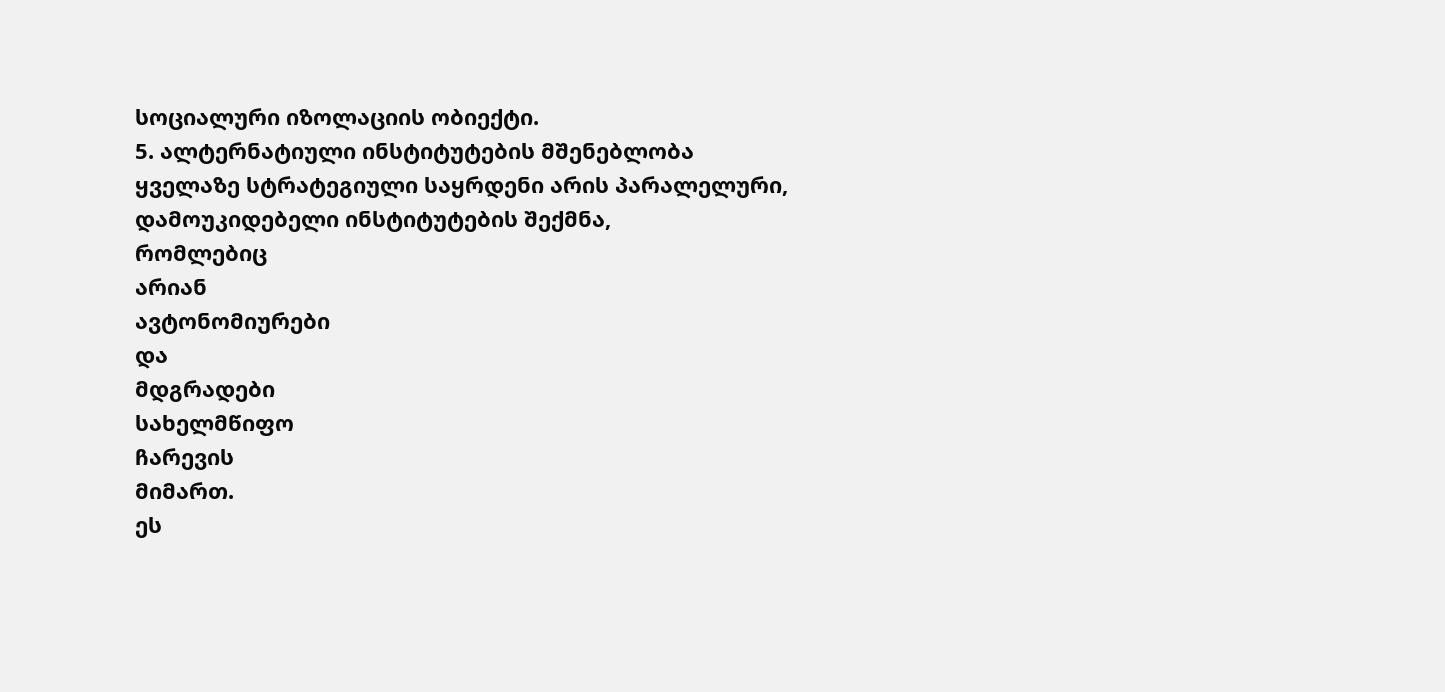სოციალური იზოლაციის ობიექტი.
5. ალტერნატიული ინსტიტუტების მშენებლობა
ყველაზე სტრატეგიული საყრდენი არის პარალელური, დამოუკიდებელი ინსტიტუტების შექმნა,
რომლებიც
არიან
ავტონომიურები
და
მდგრადები
სახელმწიფო
ჩარევის
მიმართ.
ეს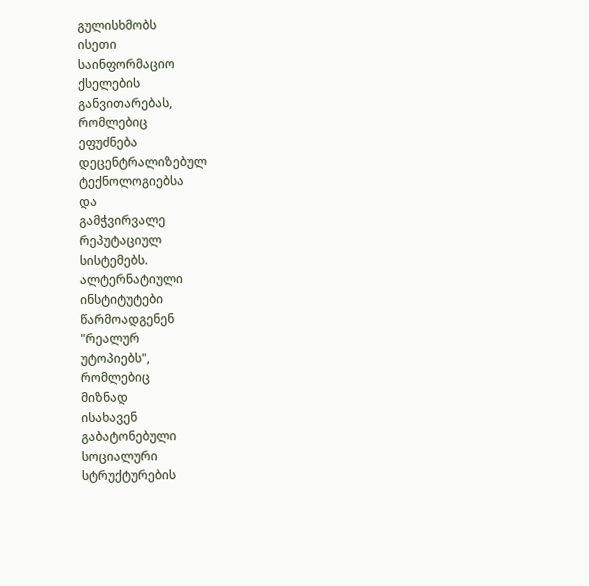გულისხმობს
ისეთი
საინფორმაციო
ქსელების
განვითარებას,
რომლებიც
ეფუძნება
დეცენტრალიზებულ
ტექნოლოგიებსა
და
გამჭვირვალე
რეპუტაციულ
სისტემებს.
ალტერნატიული
ინსტიტუტები
წარმოადგენენ
"რეალურ
უტოპიებს",
რომლებიც
მიზნად
ისახავენ
გაბატონებული
სოციალური
სტრუქტურების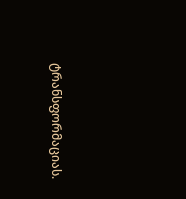ტრანსფორმაციას.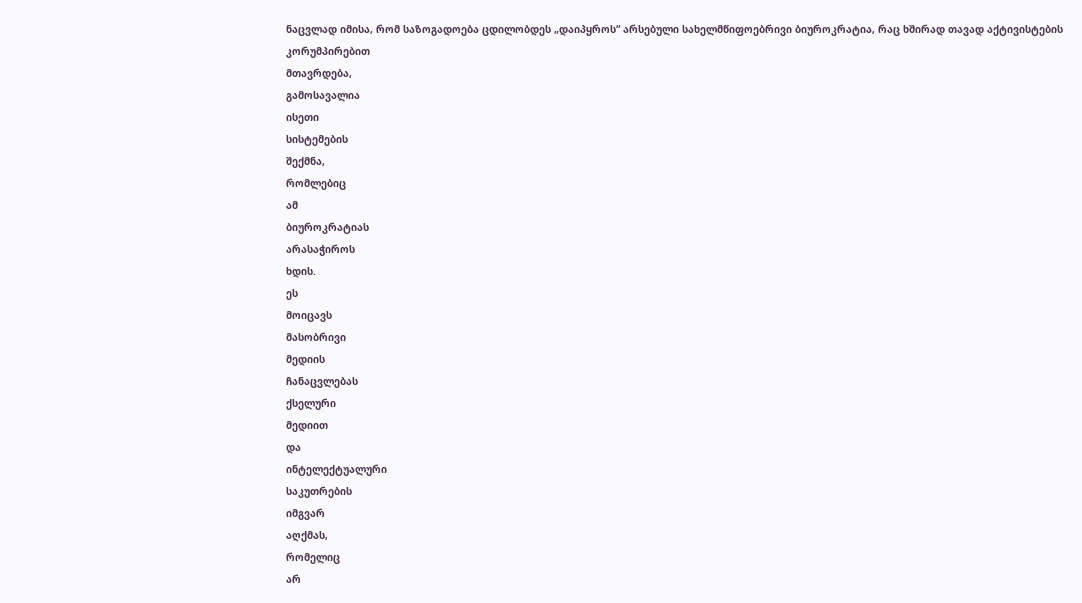ნაცვლად იმისა, რომ საზოგადოება ცდილობდეს „დაიპყროს“ არსებული სახელმწიფოებრივი ბიუროკრატია, რაც ხშირად თავად აქტივისტების
კორუმპირებით
მთავრდება,
გამოსავალია
ისეთი
სისტემების
შექმნა,
რომლებიც
ამ
ბიუროკრატიას
არასაჭიროს
ხდის.
ეს
მოიცავს
მასობრივი
მედიის
ჩანაცვლებას
ქსელური
მედიით
და
ინტელექტუალური
საკუთრების
იმგვარ
აღქმას,
რომელიც
არ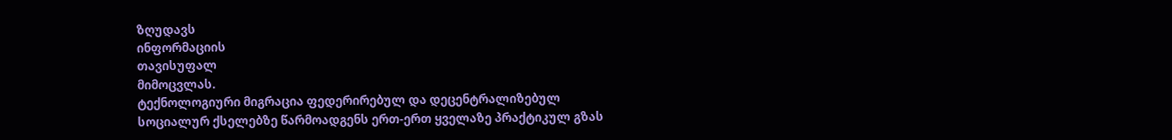ზღუდავს
ინფორმაციის
თავისუფალ
მიმოცვლას.
ტექნოლოგიური მიგრაცია ფედერირებულ და დეცენტრალიზებულ სოციალურ ქსელებზე წარმოადგენს ერთ-ერთ ყველაზე პრაქტიკულ გზას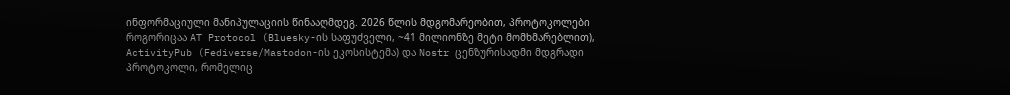ინფორმაციული მანიპულაციის წინააღმდეგ. 2026 წლის მდგომარეობით, პროტოკოლები როგორიცაა AT Protocol (Bluesky-ის საფუძველი, ~41 მილიონზე მეტი მომხმარებლით), ActivityPub (Fediverse/Mastodon-ის ეკოსისტემა) და Nostr ცენზურისადმი მდგრადი პროტოკოლი, რომელიც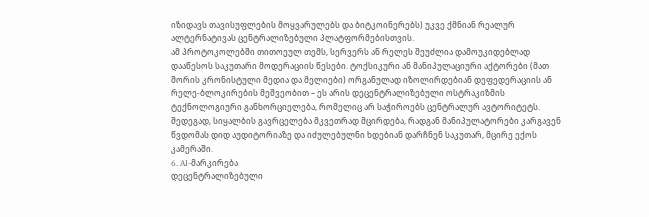იზიდავს თავისუფლების მოყვარულებს და ბიტკოინერებს) უკვე ქმნიან რეალურ ალტერნატივას ცენტრალიზებული პლატფორმებისთვის.
ამ პროტოკოლებში თითოეულ თემს, სერვერს ან რელეს შეუძლია დამოუკიდებლად დააწესოს საკუთარი მოდერაციის წესები. ტოქსიკური ან მანიპულაციური აქტორები (მათ შორის კრონისტული მედია და მელიები) ორგანულად იზოლირდებიან დეფედერაციის ან რელე-ბლოკირების მეშვეობით – ეს არის დეცენტრალიზებული ოსტრაკიზმის ტექნოლოგიური განხორციელება, რომელიც არ საჭიროებს ცენტრალურ ავტორიტეტს. შედეგად, სიყალბის გავრცელება მკვეთრად მცირდება, რადგან მანიპულატორები კარგავენ წვდომას დიდ აუდიტორიაზე და იძულებულნი ხდებიან დარჩნენ საკუთარ, მცირე ექოს კამერაში.
6. AI-მარკირება
დეცენტრალიზებული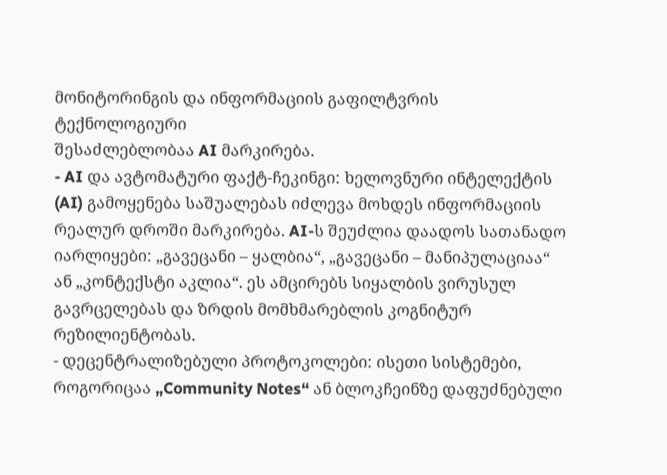მონიტორინგის და ინფორმაციის გაფილტვრის ტექნოლოგიური
შესაძლებლობაა AI მარკირება.
- AI და ავტომატური ფაქტ-ჩეკინგი: ხელოვნური ინტელექტის (AI) გამოყენება საშუალებას იძლევა მოხდეს ინფორმაციის რეალურ დროში მარკირება. AI-ს შეუძლია დაადოს სათანადო იარლიყები: „გავეცანი – ყალბია“, „გავეცანი – მანიპულაციაა“ ან „კონტექსტი აკლია“. ეს ამცირებს სიყალბის ვირუსულ გავრცელებას და ზრდის მომხმარებლის კოგნიტურ რეზილიენტობას.
- დეცენტრალიზებული პროტოკოლები: ისეთი სისტემები, როგორიცაა „Community Notes“ ან ბლოკჩეინზე დაფუძნებული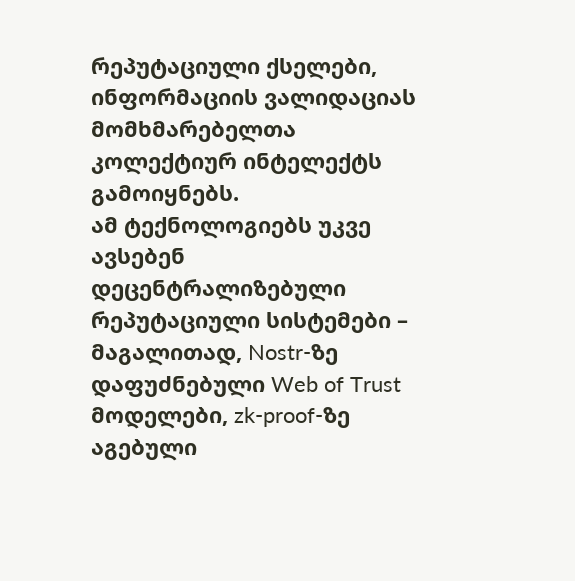რეპუტაციული ქსელები, ინფორმაციის ვალიდაციას მომხმარებელთა კოლექტიურ ინტელექტს გამოიყნებს.
ამ ტექნოლოგიებს უკვე ავსებენ დეცენტრალიზებული რეპუტაციული სისტემები – მაგალითად, Nostr-ზე დაფუძნებული Web of Trust მოდელები, zk-proof-ზე აგებული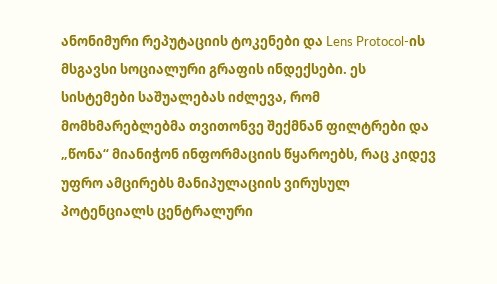ანონიმური რეპუტაციის ტოკენები და Lens Protocol-ის მსგავსი სოციალური გრაფის ინდექსები. ეს სისტემები საშუალებას იძლევა, რომ მომხმარებლებმა თვითონვე შექმნან ფილტრები და „წონა“ მიანიჭონ ინფორმაციის წყაროებს, რაც კიდევ უფრო ამცირებს მანიპულაციის ვირუსულ პოტენციალს ცენტრალური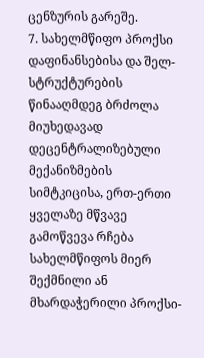ცენზურის გარეშე.
7. სახელმწიფო პროქსი დაფინანსებისა და შელ-სტრუქტურების წინააღმდეგ ბრძოლა
მიუხედავად დეცენტრალიზებული მექანიზმების სიმტკიცისა, ერთ-ერთი ყველაზე მწვავე გამოწვევა რჩება სახელმწიფოს მიერ შექმნილი ან მხარდაჭერილი პროქსი-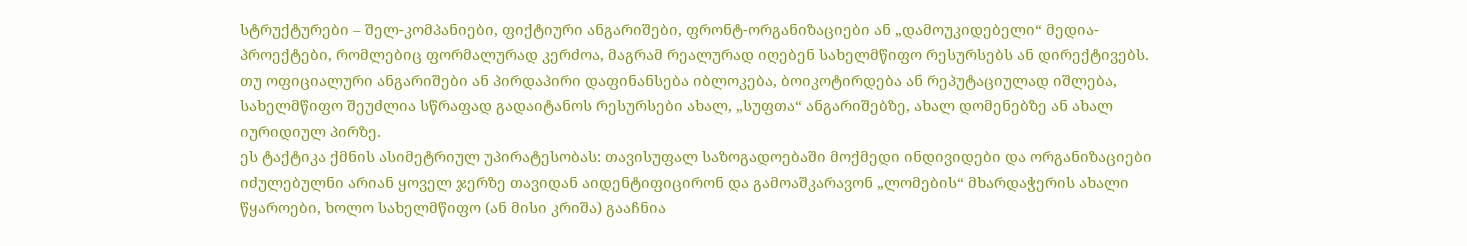სტრუქტურები – შელ-კომპანიები, ფიქტიური ანგარიშები, ფრონტ-ორგანიზაციები ან „დამოუკიდებელი“ მედია-პროექტები, რომლებიც ფორმალურად კერძოა, მაგრამ რეალურად იღებენ სახელმწიფო რესურსებს ან დირექტივებს. თუ ოფიციალური ანგარიშები ან პირდაპირი დაფინანსება იბლოკება, ბოიკოტირდება ან რეპუტაციულად იშლება, სახელმწიფო შეუძლია სწრაფად გადაიტანოს რესურსები ახალ, „სუფთა“ ანგარიშებზე, ახალ დომენებზე ან ახალ იურიდიულ პირზე.
ეს ტაქტიკა ქმნის ასიმეტრიულ უპირატესობას: თავისუფალ საზოგადოებაში მოქმედი ინდივიდები და ორგანიზაციები იძულებულნი არიან ყოველ ჯერზე თავიდან აიდენტიფიცირონ და გამოაშკარავონ „ლომების“ მხარდაჭერის ახალი წყაროები, ხოლო სახელმწიფო (ან მისი კრიშა) გააჩნია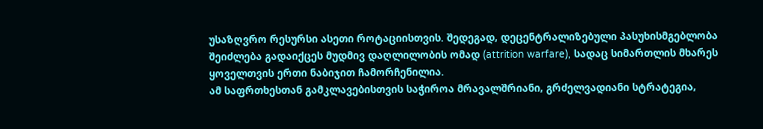უსაზღვრო რესურსი ასეთი როტაციისთვის. შედეგად, დეცენტრალიზებული პასუხისმგებლობა შეიძლება გადაიქცეს მუდმივ დაღლილობის ომად (attrition warfare), სადაც სიმართლის მხარეს ყოველთვის ერთი ნაბიჯით ჩამორჩენილია.
ამ საფრთხესთან გამკლავებისთვის საჭიროა მრავალშრიანი, გრძელვადიანი სტრატეგია,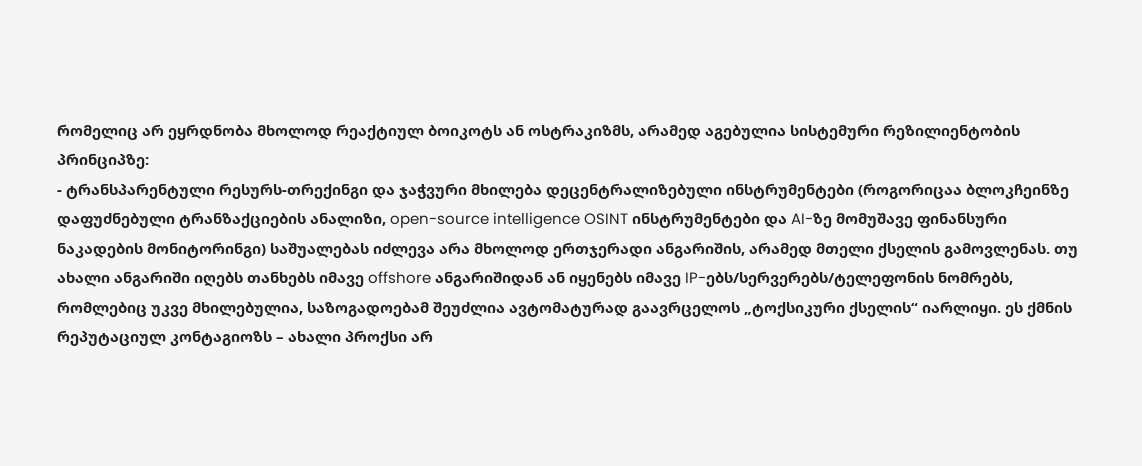რომელიც არ ეყრდნობა მხოლოდ რეაქტიულ ბოიკოტს ან ოსტრაკიზმს, არამედ აგებულია სისტემური რეზილიენტობის პრინციპზე:
- ტრანსპარენტული რესურს-თრექინგი და ჯაჭვური მხილება დეცენტრალიზებული ინსტრუმენტები (როგორიცაა ბლოკჩეინზე დაფუძნებული ტრანზაქციების ანალიზი, open-source intelligence OSINT ინსტრუმენტები და AI-ზე მომუშავე ფინანსური ნაკადების მონიტორინგი) საშუალებას იძლევა არა მხოლოდ ერთჯერადი ანგარიშის, არამედ მთელი ქსელის გამოვლენას. თუ ახალი ანგარიში იღებს თანხებს იმავე offshore ანგარიშიდან ან იყენებს იმავე IP-ებს/სერვერებს/ტელეფონის ნომრებს, რომლებიც უკვე მხილებულია, საზოგადოებამ შეუძლია ავტომატურად გაავრცელოს „ტოქსიკური ქსელის“ იარლიყი. ეს ქმნის რეპუტაციულ კონტაგიოზს – ახალი პროქსი არ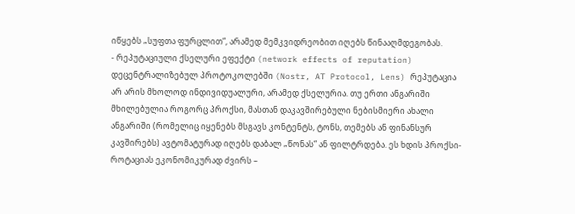იწყებს „სუფთა ფურცლით“, არამედ მემკვიდრეობით იღებს წინააღმდეგობას.
- რეპუტაციული ქსელური ეფექტი (network effects of reputation) დეცენტრალიზებულ პროტოკოლებში (Nostr, AT Protocol, Lens) რეპუტაცია არ არის მხოლოდ ინდივიდუალური, არამედ ქსელურია. თუ ერთი ანგარიში მხილებულია როგორც პროქსი, მასთან დაკავშირებული ნებისმიერი ახალი ანგარიში (რომელიც იყენებს მსგავს კონტენტს, ტონს, თემებს ან ფინანსურ კავშირებს) ავტომატურად იღებს დაბალ „წონას“ ან ფილტრდება. ეს ხდის პროქსი-როტაციას ეკონომიკურად ძვირს –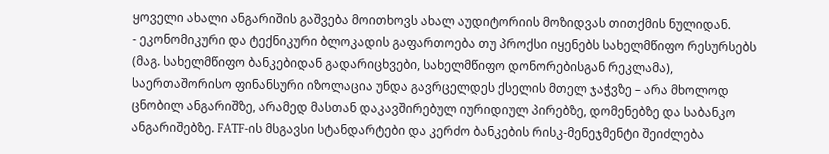ყოველი ახალი ანგარიშის გაშვება მოითხოვს ახალ აუდიტორიის მოზიდვას თითქმის ნულიდან.
- ეკონომიკური და ტექნიკური ბლოკადის გაფართოება თუ პროქსი იყენებს სახელმწიფო რესურსებს (მაგ. სახელმწიფო ბანკებიდან გადარიცხვები, სახელმწიფო დონორებისგან რეკლამა), საერთაშორისო ფინანსური იზოლაცია უნდა გავრცელდეს ქსელის მთელ ჯაჭვზე – არა მხოლოდ ცნობილ ანგარიშზე, არამედ მასთან დაკავშირებულ იურიდიულ პირებზე, დომენებზე და საბანკო ანგარიშებზე. FATF-ის მსგავსი სტანდარტები და კერძო ბანკების რისკ-მენეჯმენტი შეიძლება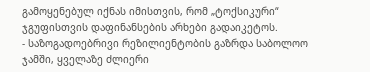გამოყენებულ იქნას იმისთვის, რომ „ტოქსიკური“ ჯგუფისთვის დაფინანსების არხები გადაიკეტოს.
- საზოგადოებრივი რეზილიენტობის გაზრდა საბოლოო ჯამში, ყველაზე ძლიერი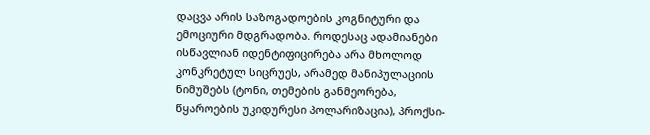დაცვა არის საზოგადოების კოგნიტური და ემოციური მდგრადობა. როდესაც ადამიანები ისწავლიან იდენტიფიცირება არა მხოლოდ კონკრეტულ სიცრუეს, არამედ მანიპულაციის ნიმუშებს (ტონი, თემების განმეორება, წყაროების უკიდურესი პოლარიზაცია), პროქსი-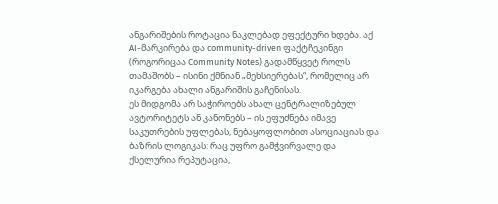ანგარიშების როტაცია ნაკლებად ეფექტური ხდება. აქ AI-მარკირება და community-driven ფაქტჩეკინგი (როგორიცაა Community Notes) გადამწყვეტ როლს თამაშობს – ისინი ქმნიან „მეხსიერებას“, რომელიც არ იკარგება ახალი ანგარიშის გაჩენისას.
ეს მიდგომა არ საჭიროებს ახალ ცენტრალიზებულ ავტორიტეტს ან კანონებს – ის ეფუძნება იმავე საკუთრების უფლებას, ნებაყოფლობით ასოციაციას და ბაზრის ლოგიკას: რაც უფრო გამჭვირვალე და ქსელურია რეპუტაცია,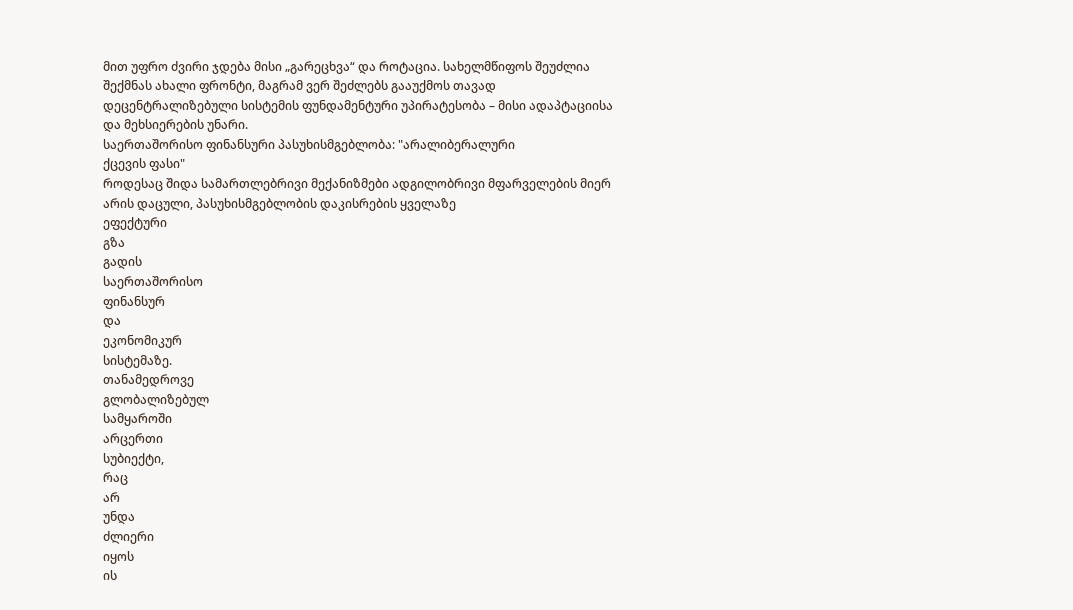მით უფრო ძვირი ჯდება მისი „გარეცხვა“ და როტაცია. სახელმწიფოს შეუძლია შექმნას ახალი ფრონტი, მაგრამ ვერ შეძლებს გააუქმოს თავად დეცენტრალიზებული სისტემის ფუნდამენტური უპირატესობა – მისი ადაპტაციისა და მეხსიერების უნარი.
საერთაშორისო ფინანსური პასუხისმგებლობა: "არალიბერალური
ქცევის ფასი"
როდესაც შიდა სამართლებრივი მექანიზმები ადგილობრივი მფარველების მიერ არის დაცული, პასუხისმგებლობის დაკისრების ყველაზე
ეფექტური
გზა
გადის
საერთაშორისო
ფინანსურ
და
ეკონომიკურ
სისტემაზე.
თანამედროვე
გლობალიზებულ
სამყაროში
არცერთი
სუბიექტი,
რაც
არ
უნდა
ძლიერი
იყოს
ის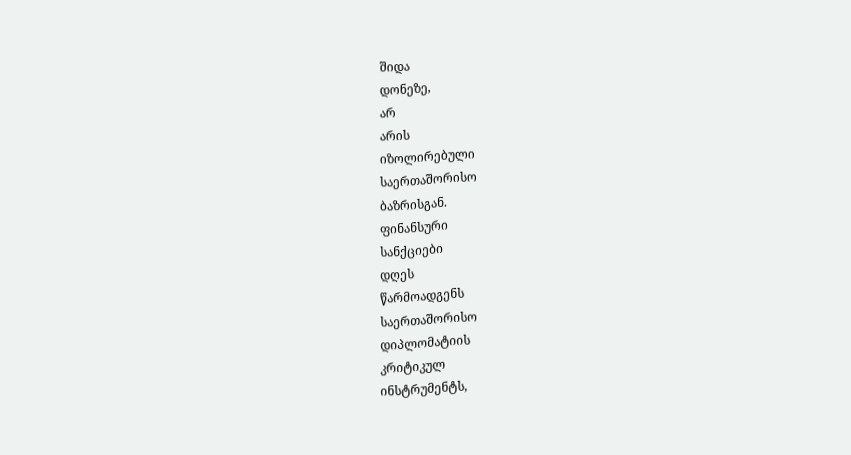შიდა
დონეზე,
არ
არის
იზოლირებული
საერთაშორისო
ბაზრისგან.
ფინანსური
სანქციები
დღეს
წარმოადგენს
საერთაშორისო
დიპლომატიის
კრიტიკულ
ინსტრუმენტს,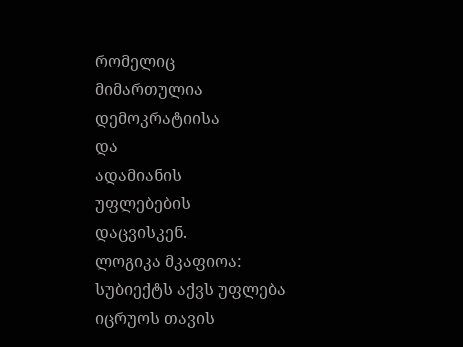რომელიც
მიმართულია
დემოკრატიისა
და
ადამიანის
უფლებების
დაცვისკენ.
ლოგიკა მკაფიოა: სუბიექტს აქვს უფლება იცრუოს თავის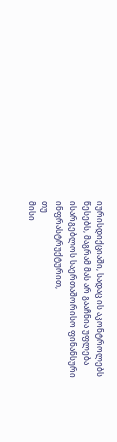იურისდიქციაში, სადაც ის აკონტროლებს წესებს, მაგრამ მას არ გააჩნია უფლება ისარგებლოს საერთაშორისო ფინანსური ინფრასტრუქტურით,
თუ
მისი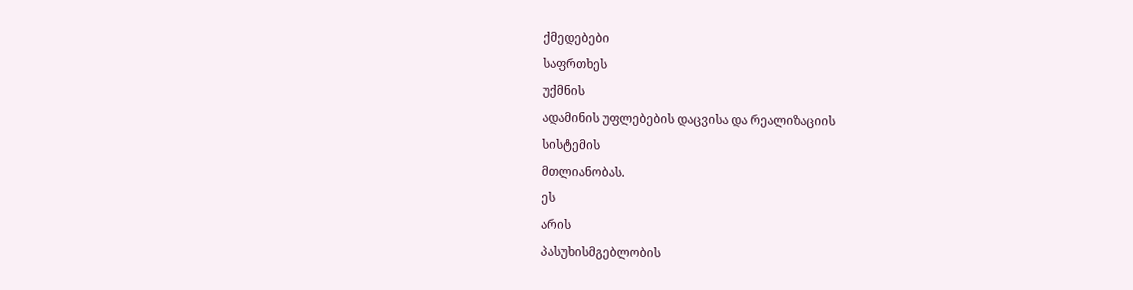ქმედებები
საფრთხეს
უქმნის
ადამინის უფლებების დაცვისა და რეალიზაციის
სისტემის
მთლიანობას.
ეს
არის
პასუხისმგებლობის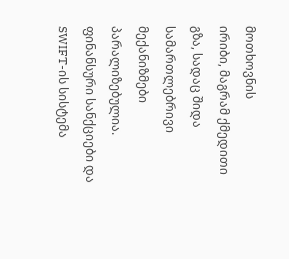მოთხოვნის
ირიბი, მაგრამ ქმედითი გზა, სადაც შიდა სამართლებრივი მექანიზმები პარალიზებულია.
ფინანსური სანქციები და SWIFT-ის სისტემა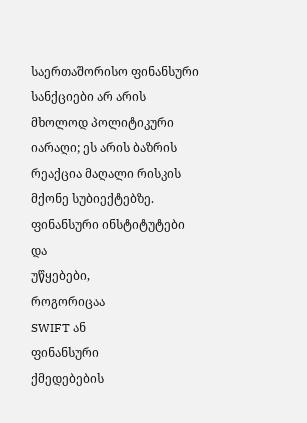საერთაშორისო ფინანსური სანქციები არ არის მხოლოდ პოლიტიკური იარაღი; ეს არის ბაზრის რეაქცია მაღალი რისკის მქონე სუბიექტებზე. ფინანსური ინსტიტუტები
და
უწყებები,
როგორიცაა
SWIFT ან
ფინანსური
ქმედებების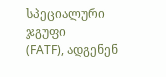სპეციალური
ჯგუფი
(FATF), ადგენენ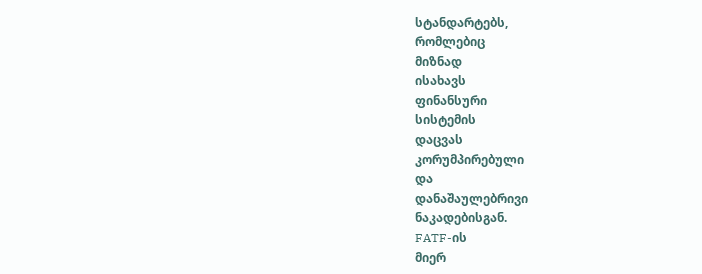სტანდარტებს,
რომლებიც
მიზნად
ისახავს
ფინანსური
სისტემის
დაცვას
კორუმპირებული
და
დანაშაულებრივი
ნაკადებისგან.
FATF-ის
მიერ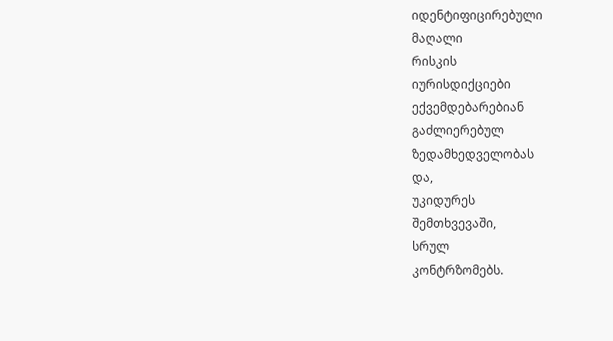იდენტიფიცირებული
მაღალი
რისკის
იურისდიქციები
ექვემდებარებიან
გაძლიერებულ
ზედამხედველობას
და,
უკიდურეს
შემთხვევაში,
სრულ
კონტრზომებს.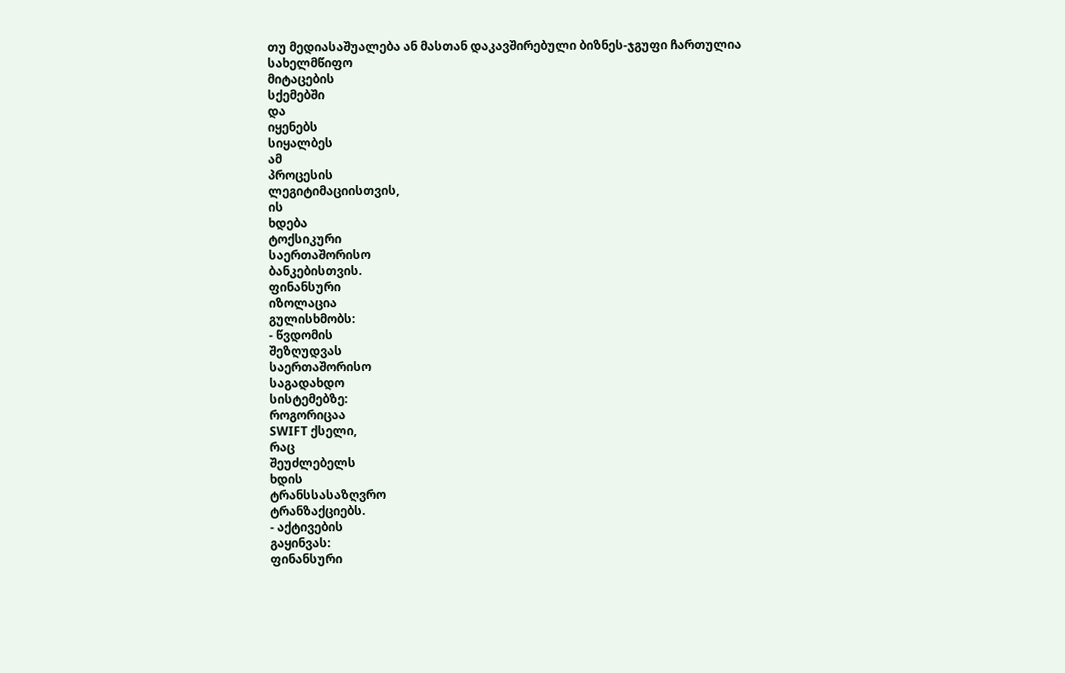თუ მედიასაშუალება ან მასთან დაკავშირებული ბიზნეს-ჯგუფი ჩართულია
სახელმწიფო
მიტაცების
სქემებში
და
იყენებს
სიყალბეს
ამ
პროცესის
ლეგიტიმაციისთვის,
ის
ხდება
ტოქსიკური
საერთაშორისო
ბანკებისთვის.
ფინანსური
იზოლაცია
გულისხმობს:
- წვდომის
შეზღუდვას
საერთაშორისო
საგადახდო
სისტემებზე:
როგორიცაა
SWIFT ქსელი,
რაც
შეუძლებელს
ხდის
ტრანსსასაზღვრო
ტრანზაქციებს.
- აქტივების
გაყინვას:
ფინანსური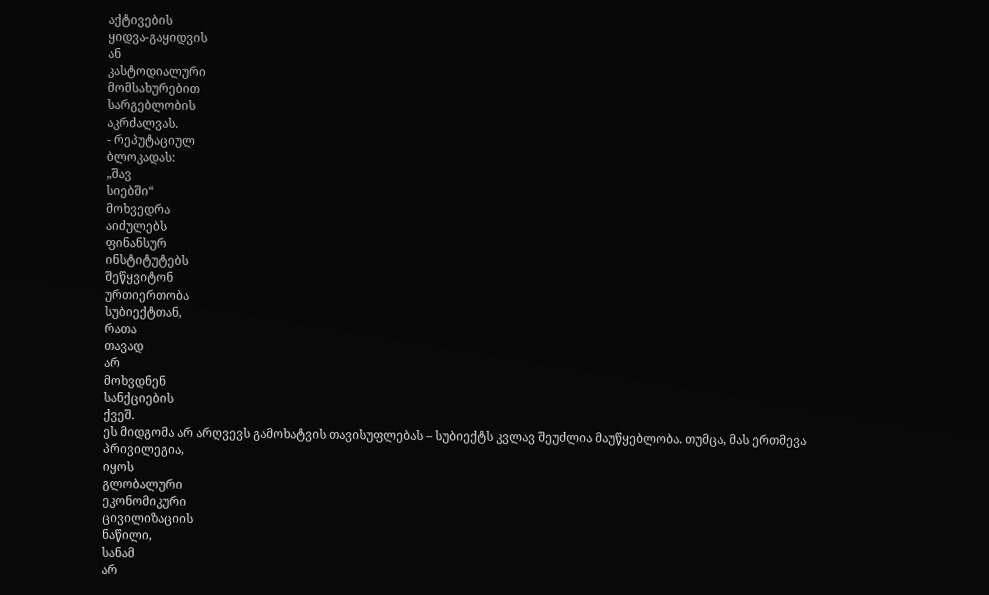აქტივების
ყიდვა-გაყიდვის
ან
კასტოდიალური
მომსახურებით
სარგებლობის
აკრძალვას.
- რეპუტაციულ
ბლოკადას:
„შავ
სიებში“
მოხვედრა
აიძულებს
ფინანსურ
ინსტიტუტებს
შეწყვიტონ
ურთიერთობა
სუბიექტთან,
რათა
თავად
არ
მოხვდნენ
სანქციების
ქვეშ.
ეს მიდგომა არ არღვევს გამოხატვის თავისუფლებას – სუბიექტს კვლავ შეუძლია მაუწყებლობა. თუმცა, მას ერთმევა
პრივილეგია,
იყოს
გლობალური
ეკონომიკური
ცივილიზაციის
ნაწილი,
სანამ
არ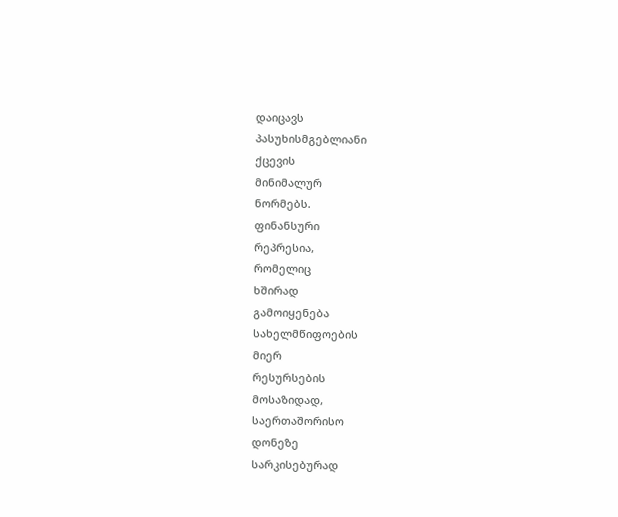დაიცავს
პასუხისმგებლიანი
ქცევის
მინიმალურ
ნორმებს.
ფინანსური
რეპრესია,
რომელიც
ხშირად
გამოიყენება
სახელმწიფოების
მიერ
რესურსების
მოსაზიდად,
საერთაშორისო
დონეზე
სარკისებურად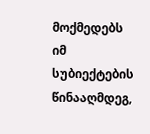მოქმედებს
იმ
სუბიექტების
წინააღმდეგ,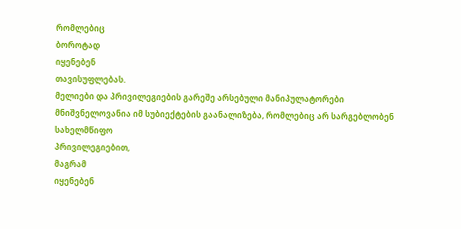რომლებიც
ბოროტად
იყენებენ
თავისუფლებას.
მელიები და პრივილეგიების გარეშე არსებული მანიპულატორები
მნიშვნელოვანია იმ სუბიექტების გაანალიზება, რომლებიც არ სარგებლობენ
სახელმწიფო
პრივილეგიებით,
მაგრამ
იყენებენ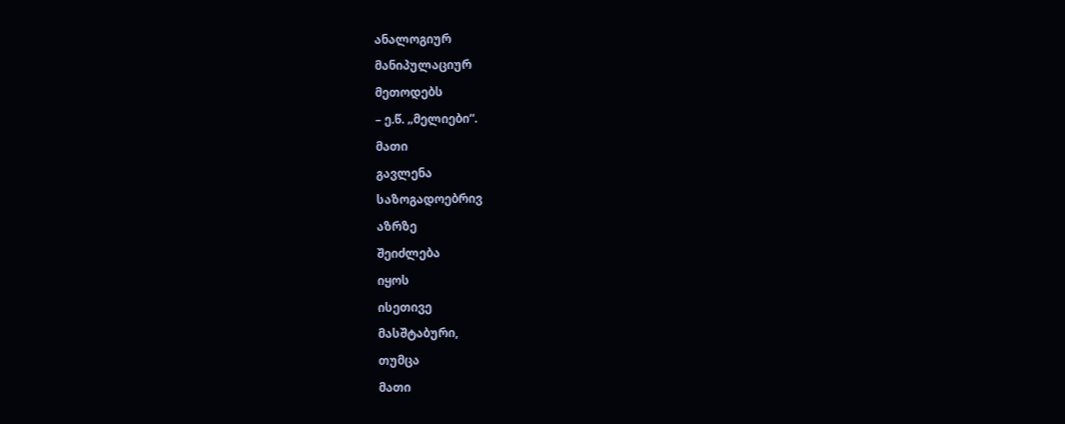ანალოგიურ
მანიპულაციურ
მეთოდებს
– ე.წ. „მელიები“.
მათი
გავლენა
საზოგადოებრივ
აზრზე
შეიძლება
იყოს
ისეთივე
მასშტაბური,
თუმცა
მათი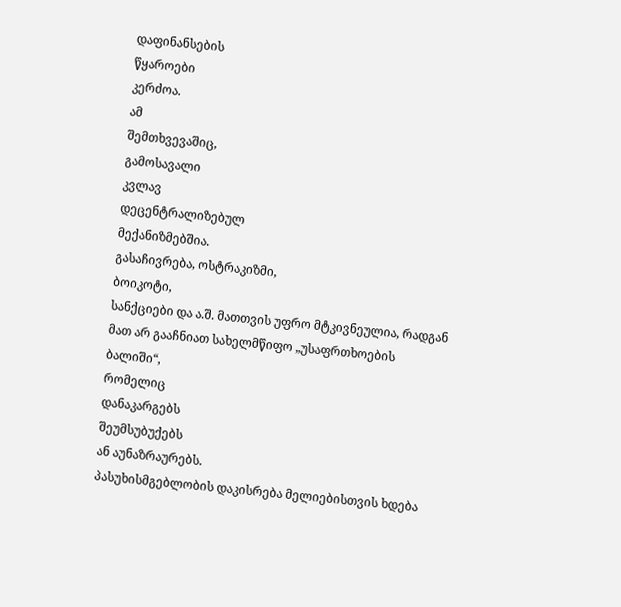დაფინანსების
წყაროები
კერძოა.
ამ
შემთხვევაშიც,
გამოსავალი
კვლავ
დეცენტრალიზებულ
მექანიზმებშია.
გასაჩივრება, ოსტრაკიზმი,
ბოიკოტი,
სანქციები და ა.შ. მათთვის უფრო მტკივნეულია, რადგან მათ არ გააჩნიათ სახელმწიფო „უსაფრთხოების
ბალიში“,
რომელიც
დანაკარგებს
შეუმსუბუქებს
ან აუნაზრაურებს.
პასუხისმგებლობის დაკისრება მელიებისთვის ხდება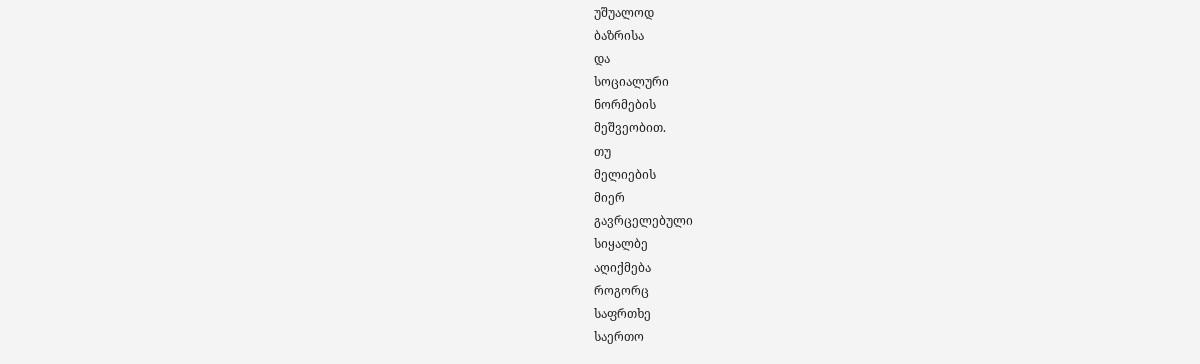უშუალოდ
ბაზრისა
და
სოციალური
ნორმების
მეშვეობით.
თუ
მელიების
მიერ
გავრცელებული
სიყალბე
აღიქმება
როგორც
საფრთხე
საერთო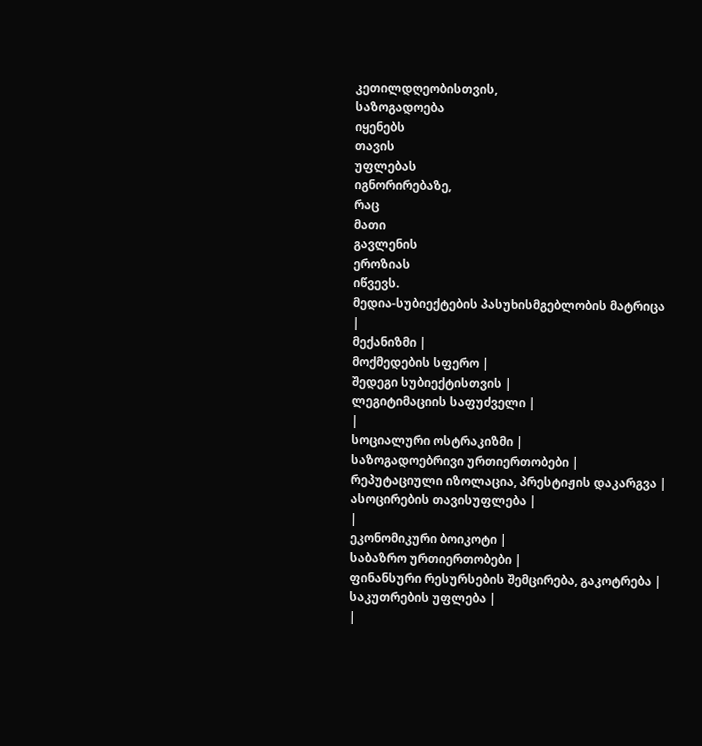კეთილდღეობისთვის,
საზოგადოება
იყენებს
თავის
უფლებას
იგნორირებაზე,
რაც
მათი
გავლენის
ეროზიას
იწვევს.
მედია-სუბიექტების პასუხისმგებლობის მატრიცა
|
მექანიზმი |
მოქმედების სფერო |
შედეგი სუბიექტისთვის |
ლეგიტიმაციის საფუძველი |
|
სოციალური ოსტრაკიზმი |
საზოგადოებრივი ურთიერთობები |
რეპუტაციული იზოლაცია, პრესტიჟის დაკარგვა |
ასოცირების თავისუფლება |
|
ეკონომიკური ბოიკოტი |
საბაზრო ურთიერთობები |
ფინანსური რესურსების შემცირება, გაკოტრება |
საკუთრების უფლება |
|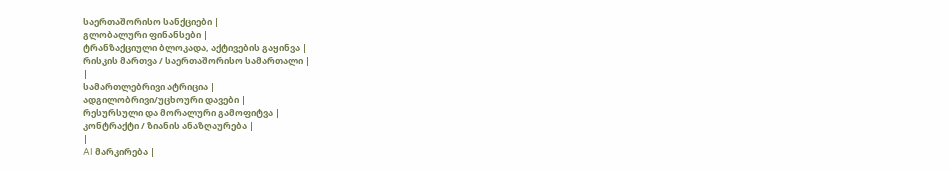საერთაშორისო სანქციები |
გლობალური ფინანსები |
ტრანზაქციული ბლოკადა, აქტივების გაყინვა |
რისკის მართვა / საერთაშორისო სამართალი |
|
სამართლებრივი ატრიცია |
ადგილობრივი/უცხოური დავები |
რესურსული და მორალური გამოფიტვა |
კონტრაქტი / ზიანის ანაზღაურება |
|
AI მარკირება |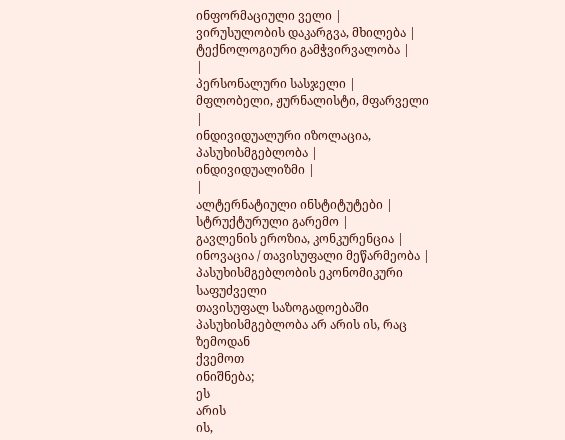ინფორმაციული ველი |
ვირუსულობის დაკარგვა, მხილება |
ტექნოლოგიური გამჭვირვალობა |
|
პერსონალური სასჯელი |
მფლობელი, ჟურნალისტი, მფარველი |
ინდივიდუალური იზოლაცია, პასუხისმგებლობა |
ინდივიდუალიზმი |
|
ალტერნატიული ინსტიტუტები |
სტრუქტურული გარემო |
გავლენის ეროზია, კონკურენცია |
ინოვაცია / თავისუფალი მეწარმეობა |
პასუხისმგებლობის ეკონომიკური საფუძველი
თავისუფალ საზოგადოებაში პასუხისმგებლობა არ არის ის, რაც ზემოდან
ქვემოთ
ინიშნება;
ეს
არის
ის,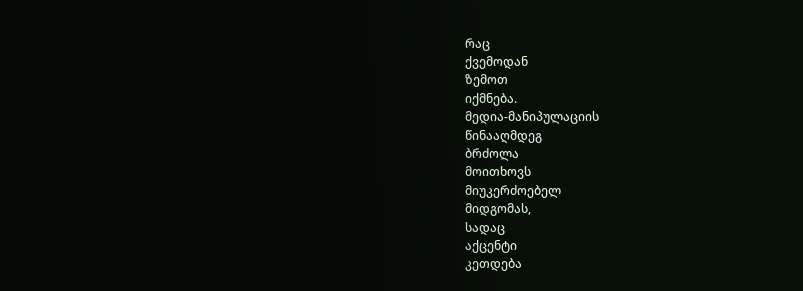რაც
ქვემოდან
ზემოთ
იქმნება.
მედია-მანიპულაციის
წინააღმდეგ
ბრძოლა
მოითხოვს
მიუკერძოებელ
მიდგომას,
სადაც
აქცენტი
კეთდება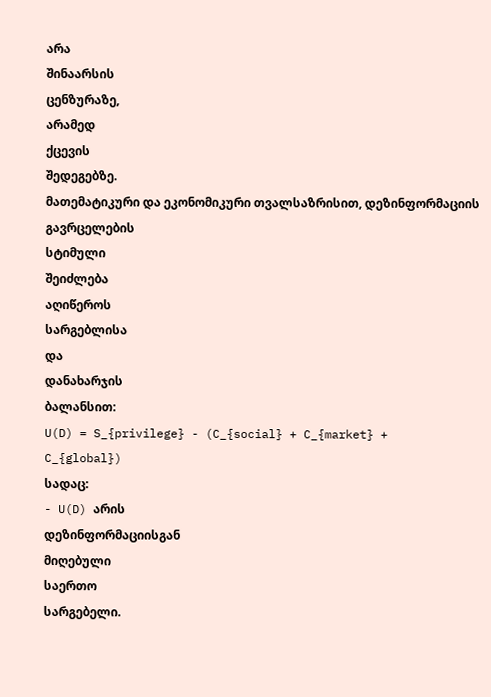არა
შინაარსის
ცენზურაზე,
არამედ
ქცევის
შედეგებზე.
მათემატიკური და ეკონომიკური თვალსაზრისით, დეზინფორმაციის გავრცელების
სტიმული
შეიძლება
აღიწეროს
სარგებლისა
და
დანახარჯის
ბალანსით:
U(D) = S_{privilege} - (C_{social} + C_{market} +
C_{global})
სადაც:
- U(D) არის
დეზინფორმაციისგან
მიღებული
საერთო
სარგებელი.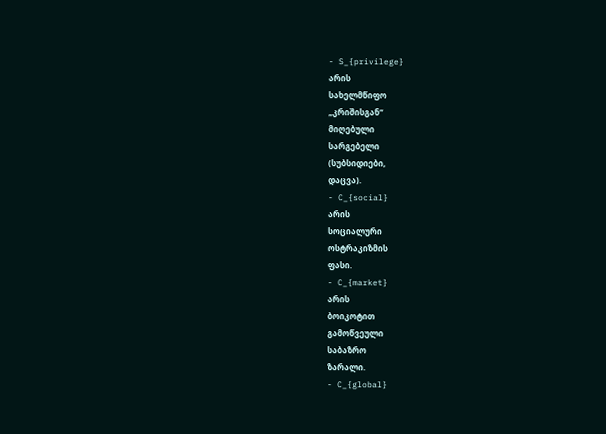- S_{privilege}
არის
სახელმწიფო
„კრიშისგან“
მიღებული
სარგებელი
(სუბსიდიები,
დაცვა).
- C_{social}
არის
სოციალური
ოსტრაკიზმის
ფასი.
- C_{market}
არის
ბოიკოტით
გამოწვეული
საბაზრო
ზარალი.
- C_{global}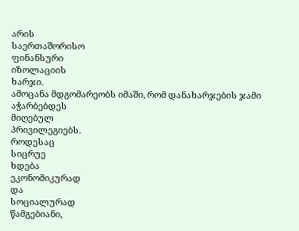არის
საერთაშორისო
ფინანსური
იზოლაციის
ხარჯი.
ამოცანა მდგომარეობს იმაში, რომ დანახარჯების ჯამი აჭარბებდეს
მიღებულ
პრივილეგიებს.
როდესაც
სიცრუე
ხდება
ეკონომიკურად
და
სოციალურად
წამგებიანი,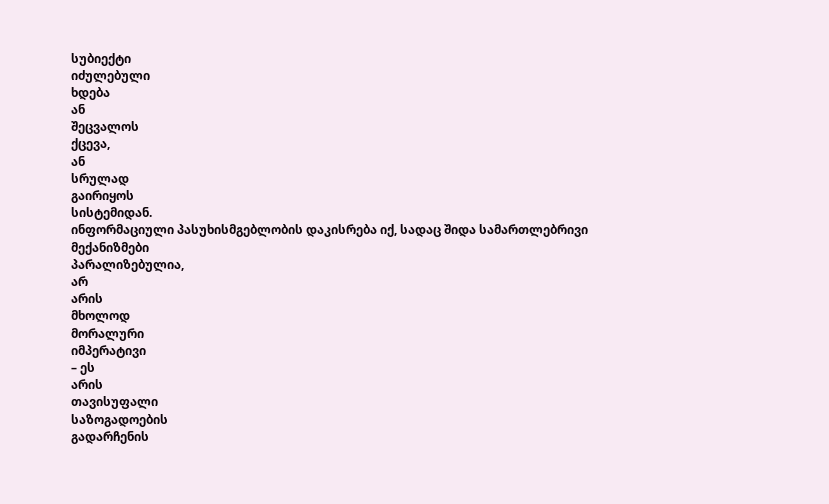სუბიექტი
იძულებული
ხდება
ან
შეცვალოს
ქცევა,
ან
სრულად
გაირიყოს
სისტემიდან.
ინფორმაციული პასუხისმგებლობის დაკისრება იქ, სადაც შიდა სამართლებრივი
მექანიზმები
პარალიზებულია,
არ
არის
მხოლოდ
მორალური
იმპერატივი
– ეს
არის
თავისუფალი
საზოგადოების
გადარჩენის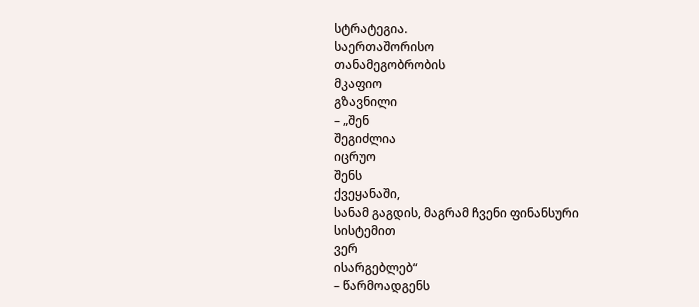სტრატეგია.
საერთაშორისო
თანამეგობრობის
მკაფიო
გზავნილი
– „შენ
შეგიძლია
იცრუო
შენს
ქვეყანაში,
სანამ გაგდის, მაგრამ ჩვენი ფინანსური
სისტემით
ვერ
ისარგებლებ“
– წარმოადგენს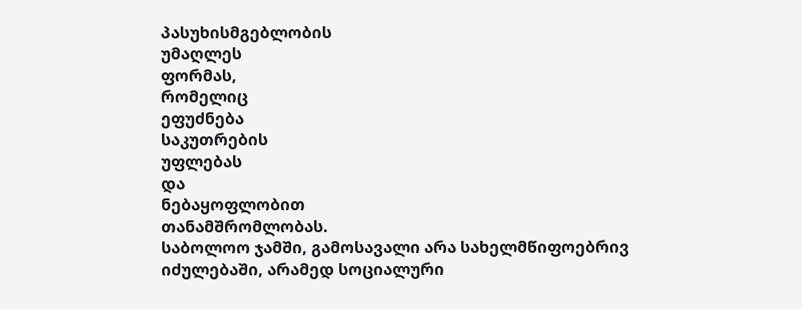პასუხისმგებლობის
უმაღლეს
ფორმას,
რომელიც
ეფუძნება
საკუთრების
უფლებას
და
ნებაყოფლობით
თანამშრომლობას.
საბოლოო ჯამში, გამოსავალი არა სახელმწიფოებრივ იძულებაში, არამედ სოციალური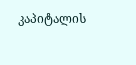კაპიტალის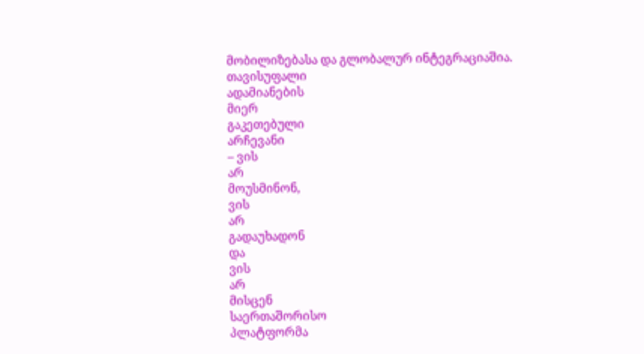მობილიზებასა და გლობალურ ინტეგრაციაშია.
თავისუფალი
ადამიანების
მიერ
გაკეთებული
არჩევანი
– ვის
არ
მოუსმინონ,
ვის
არ
გადაუხადონ
და
ვის
არ
მისცენ
საერთაშორისო
პლატფორმა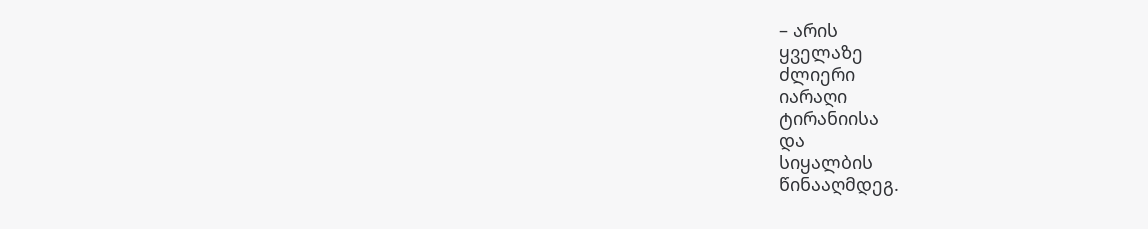– არის
ყველაზე
ძლიერი
იარაღი
ტირანიისა
და
სიყალბის
წინააღმდეგ.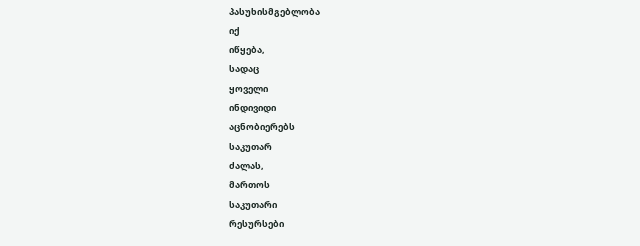პასუხისმგებლობა
იქ
იწყება,
სადაც
ყოველი
ინდივიდი
აცნობიერებს
საკუთარ
ძალას,
მართოს
საკუთარი
რესურსები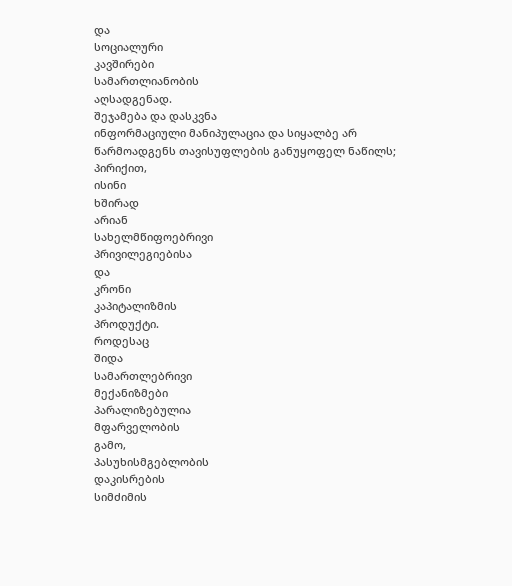და
სოციალური
კავშირები
სამართლიანობის
აღსადგენად.
შეჯამება და დასკვნა
ინფორმაციული მანიპულაცია და სიყალბე არ წარმოადგენს თავისუფლების განუყოფელ ნაწილს;
პირიქით,
ისინი
ხშირად
არიან
სახელმწიფოებრივი
პრივილეგიებისა
და
კრონი
კაპიტალიზმის
პროდუქტი.
როდესაც
შიდა
სამართლებრივი
მექანიზმები
პარალიზებულია
მფარველობის
გამო,
პასუხისმგებლობის
დაკისრების
სიმძიმის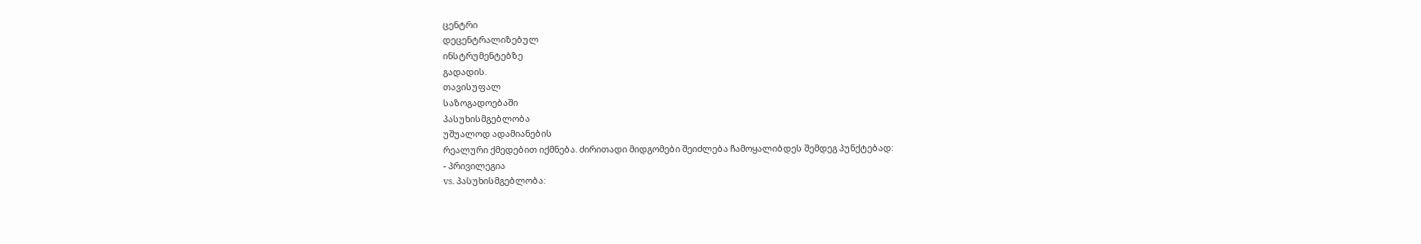ცენტრი
დეცენტრალიზებულ
ინსტრუმენტებზე
გადადის.
თავისუფალ
საზოგადოებაში
პასუხისმგებლობა
უშუალოდ ადამიანების
რეალური ქმედებით იქმნება. ძირითადი მიდგომები შეიძლება ჩამოყალიბდეს შემდეგ პუნქტებად:
- პრივილეგია
vs. პასუხისმგებლობა: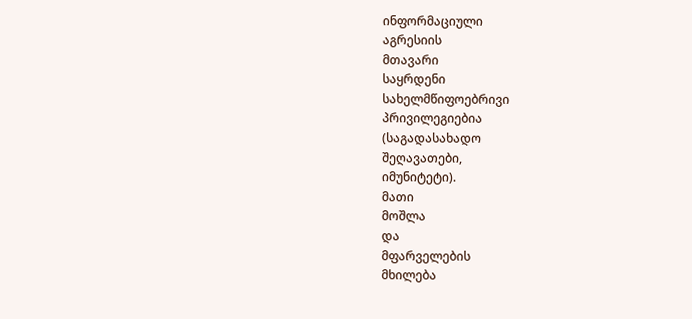ინფორმაციული
აგრესიის
მთავარი
საყრდენი
სახელმწიფოებრივი
პრივილეგიებია
(საგადასახადო
შეღავათები,
იმუნიტეტი).
მათი
მოშლა
და
მფარველების
მხილება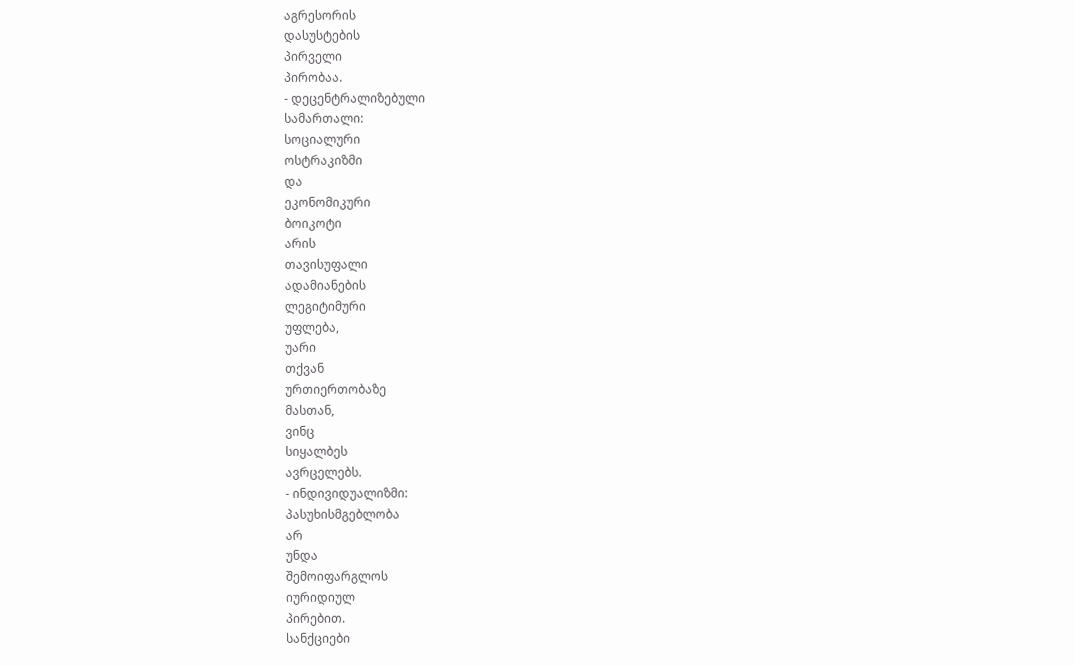აგრესორის
დასუსტების
პირველი
პირობაა.
- დეცენტრალიზებული
სამართალი:
სოციალური
ოსტრაკიზმი
და
ეკონომიკური
ბოიკოტი
არის
თავისუფალი
ადამიანების
ლეგიტიმური
უფლება,
უარი
თქვან
ურთიერთობაზე
მასთან,
ვინც
სიყალბეს
ავრცელებს.
- ინდივიდუალიზმი:
პასუხისმგებლობა
არ
უნდა
შემოიფარგლოს
იურიდიულ
პირებით.
სანქციები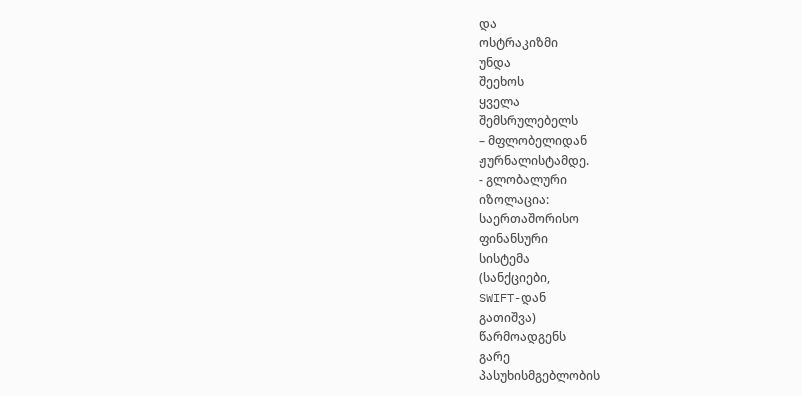და
ოსტრაკიზმი
უნდა
შეეხოს
ყველა
შემსრულებელს
– მფლობელიდან
ჟურნალისტამდე.
- გლობალური
იზოლაცია:
საერთაშორისო
ფინანსური
სისტემა
(სანქციები,
SWIFT-დან
გათიშვა)
წარმოადგენს
გარე
პასუხისმგებლობის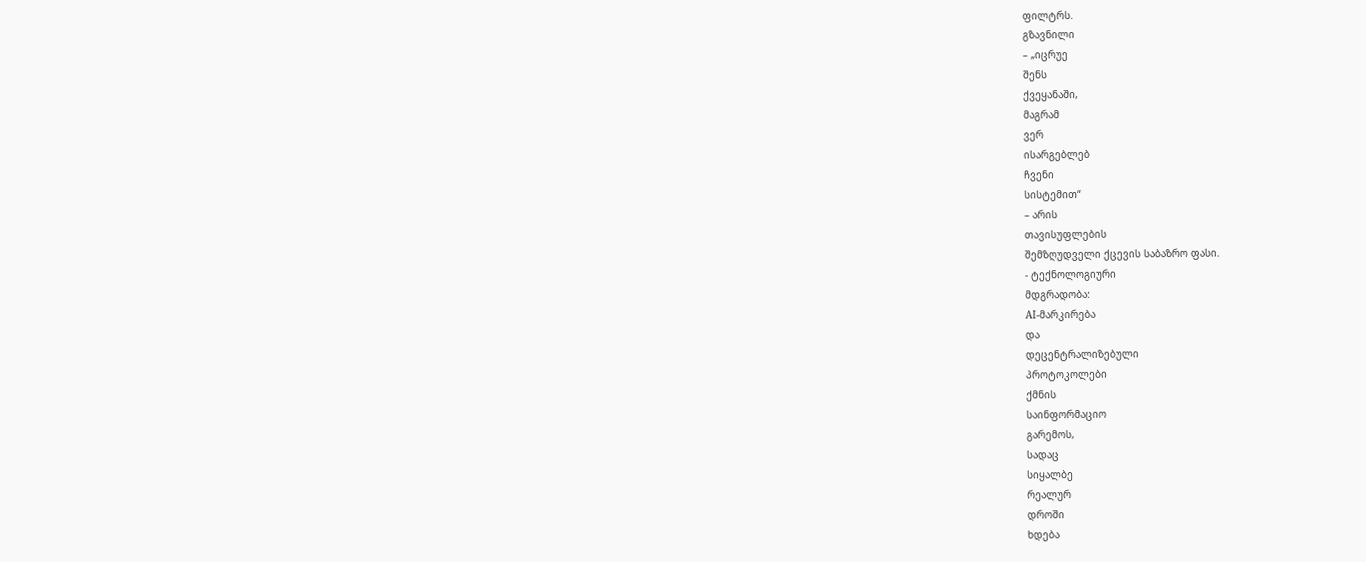ფილტრს.
გზავნილი
– „იცრუე
შენს
ქვეყანაში,
მაგრამ
ვერ
ისარგებლებ
ჩვენი
სისტემით“
– არის
თავისუფლების
შემზღუდველი ქცევის საბაზრო ფასი.
- ტექნოლოგიური
მდგრადობა:
AI-მარკირება
და
დეცენტრალიზებული
პროტოკოლები
ქმნის
საინფორმაციო
გარემოს,
სადაც
სიყალბე
რეალურ
დროში
ხდება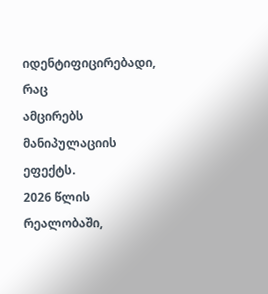იდენტიფიცირებადი,
რაც
ამცირებს
მანიპულაციის
ეფექტს.
2026 წლის
რეალობაში,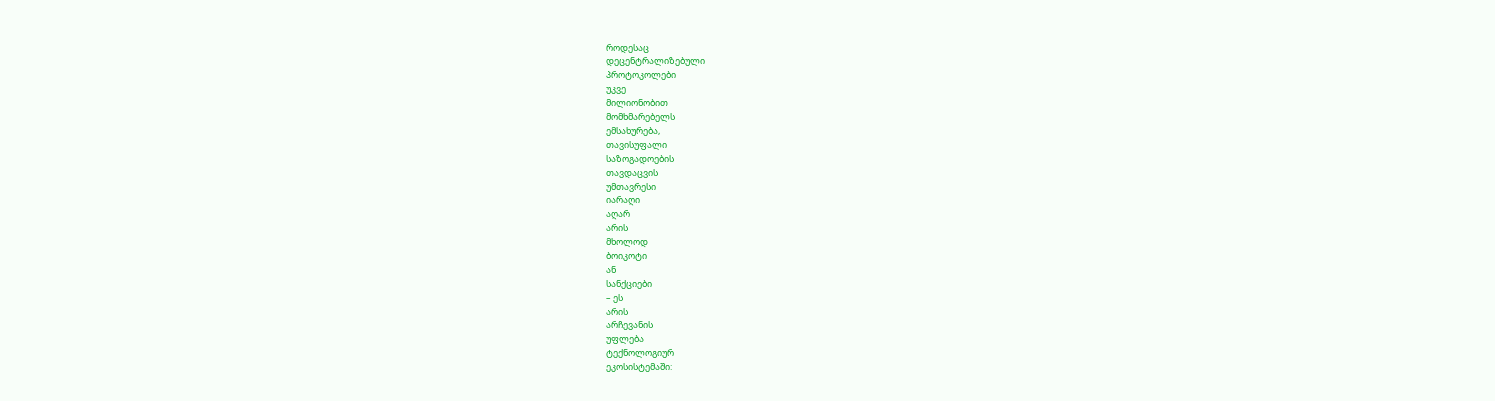როდესაც
დეცენტრალიზებული
პროტოკოლები
უკვე
მილიონობით
მომხმარებელს
ემსახურება,
თავისუფალი
საზოგადოების
თავდაცვის
უმთავრესი
იარაღი
აღარ
არის
მხოლოდ
ბოიკოტი
ან
სანქციები
– ეს
არის
არჩევანის
უფლება
ტექნოლოგიურ
ეკოსისტემაში: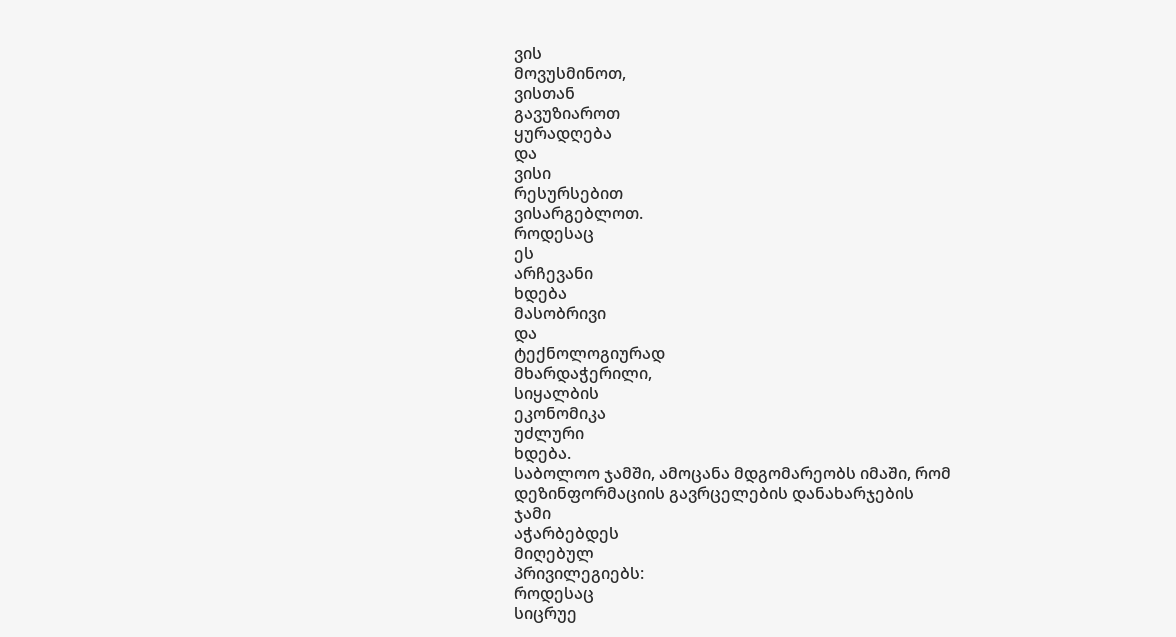ვის
მოვუსმინოთ,
ვისთან
გავუზიაროთ
ყურადღება
და
ვისი
რესურსებით
ვისარგებლოთ.
როდესაც
ეს
არჩევანი
ხდება
მასობრივი
და
ტექნოლოგიურად
მხარდაჭერილი,
სიყალბის
ეკონომიკა
უძლური
ხდება.
საბოლოო ჯამში, ამოცანა მდგომარეობს იმაში, რომ დეზინფორმაციის გავრცელების დანახარჯების
ჯამი
აჭარბებდეს
მიღებულ
პრივილეგიებს:
როდესაც
სიცრუე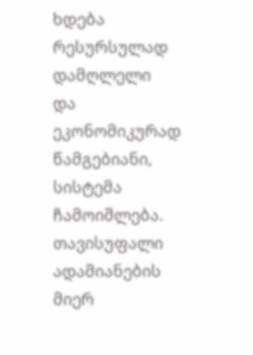ხდება
რესურსულად
დამღლელი
და
ეკონომიკურად
წამგებიანი,
სისტემა
ჩამოიშლება.
თავისუფალი
ადამიანების
მიერ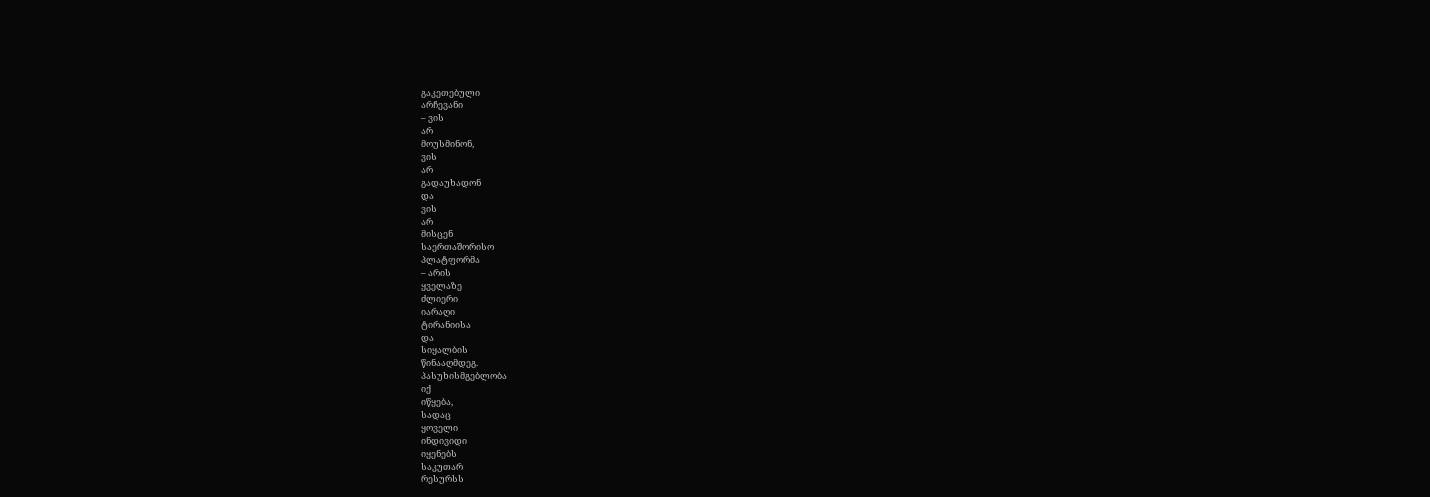გაკეთებული
არჩევანი
– ვის
არ
მოუსმინონ,
ვის
არ
გადაუხადონ
და
ვის
არ
მისცენ
საერთაშორისო
პლატფორმა
– არის
ყველაზე
ძლიერი
იარაღი
ტირანიისა
და
სიყალბის
წინააღმდეგ.
პასუხისმგებლობა
იქ
იწყება,
სადაც
ყოველი
ინდივიდი
იყენებს
საკუთარ
რესურსს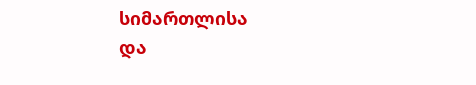სიმართლისა
და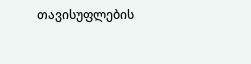თავისუფლების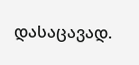დასაცავად.